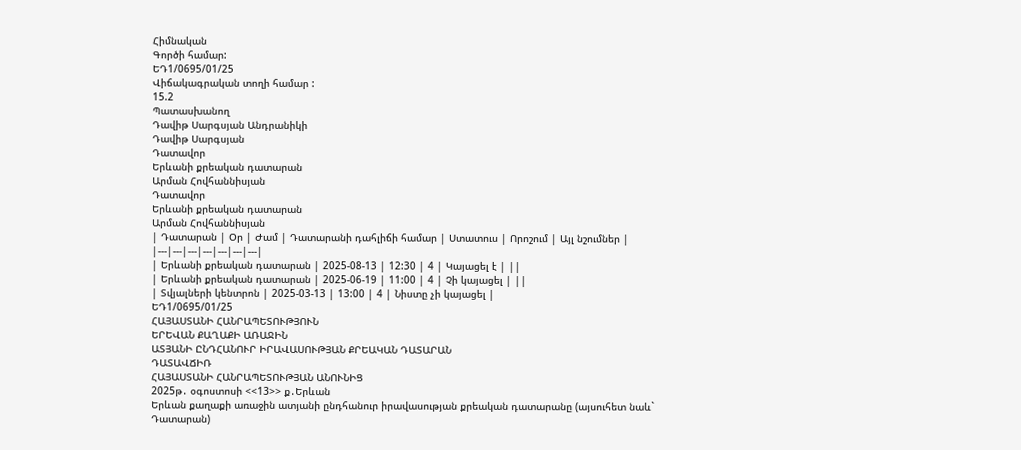Հիմնական
Գործի համար:
ԵԴ1/0695/01/25
Վիճակագրական տողի համար :
15.2
Պատասխանող
Դավիթ Սարգսյան Անդրանիկի
Դավիթ Սարգսյան
Դատավոր
Երևանի քրեական դատարան
Արման Հովհաննիսյան
Դատավոր
Երևանի քրեական դատարան
Արման Հովհաննիսյան
| Դատարան | Օր | Ժամ | Դատարանի դահլիճի համար | Ստատուս | Որոշում | Այլ նշումներ |
|---|---|---|---|---|---|---|
| Երևանի քրեական դատարան | 2025-08-13 | 12:30 | 4 | Կայացել է | ||
| Երևանի քրեական դատարան | 2025-06-19 | 11:00 | 4 | Չի կայացել | ||
| Տվյալների կենտրոն | 2025-03-13 | 13:00 | 4 | Նիստը չի կայացել |
ԵԴ1/0695/01/25
ՀԱՅԱՍՏԱՆԻ ՀԱՆՐԱՊԵՏՈՒԹՅՈՒՆ
ԵՐԵՎԱՆ ՔԱՂԱՔԻ ԱՌԱՋԻՆ
ԱՏՅԱՆԻ ԸՆԴՀԱՆՈՒՐ ԻՐԱՎԱՍՈՒԹՅԱՆ ՔՐԵԱԿԱՆ ԴԱՏԱՐԱՆ
ԴԱՏԱՎՃԻՌ
ՀԱՅԱՍՏԱՆԻ ՀԱՆՐԱՊԵՏՈՒԹՅԱՆ ԱՆՈՒՆԻՑ
2025թ․ օգոստոսի <<13>> ք․Երևան
Երևան քաղաքի առաջին ատյանի ընդհանուր իրավասության քրեական դատարանը (այսուհետ նաև` Դատարան)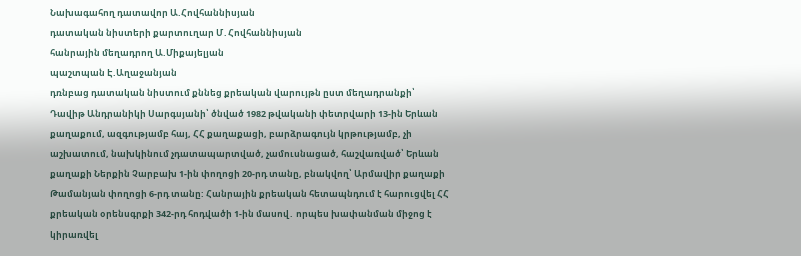Նախագահող դատավոր Ա.Հովհաննիսյան
դատական նիստերի քարտուղար Մ․Հովհաննիսյան
հանրային մեղադրող Ա.Միքայելյան
պաշտպան Է.Աղաջանյան
դռնբաց դատական նիստում քննեց քրեական վարույթն ըստ մեղադրանքի՝ Դավիթ Անդրանիկի Սարգսյանի՝ ծնված 1982 թվականի փետրվարի 13-ին Երևան քաղաքում, ազգությամբ հայ, ՀՀ քաղաքացի, բարձրագույն կրթությամբ, չի աշխատում, նախկինում չդատապարտված, չամուսնացած, հաշվառված՝ Երևան քաղաքի Ներքին Չարբախ 1-ին փողոցի 20-րդ տանը, բնակվող՝ Արմավիր քաղաքի Թամանյան փողոցի 6-րդ տանը: Հանրային քրեական հետապնդում է հարուցվել ՀՀ քրեական օրենսգրքի 342-րդ հոդվածի 1-ին մասով․ որպես խափանման միջոց է կիրառվել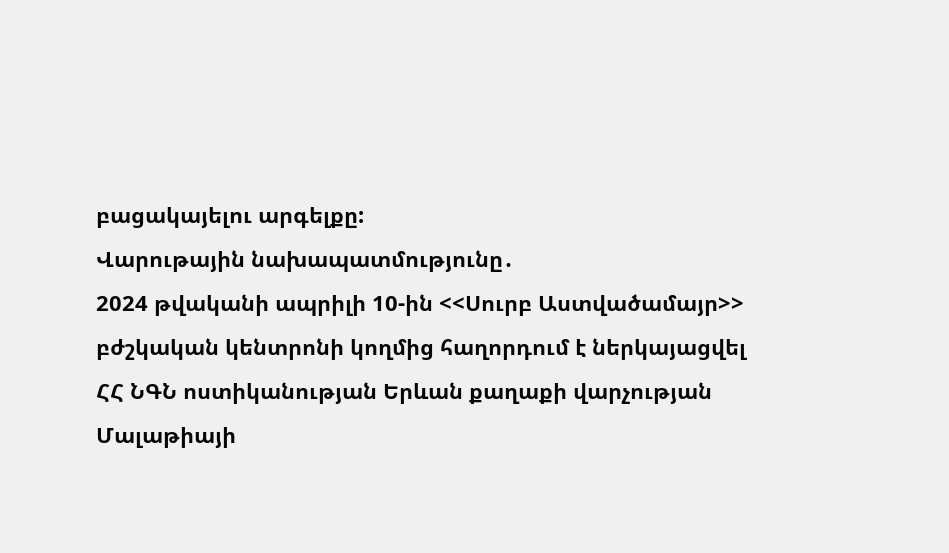բացակայելու արգելքը:
Վարութային նախապատմությունը․
2024 թվականի ապրիլի 10-ին <<Սուրբ Աստվածամայր>> բժշկական կենտրոնի կողմից հաղորդում է ներկայացվել ՀՀ ՆԳՆ ոստիկանության Երևան քաղաքի վարչության Մալաթիայի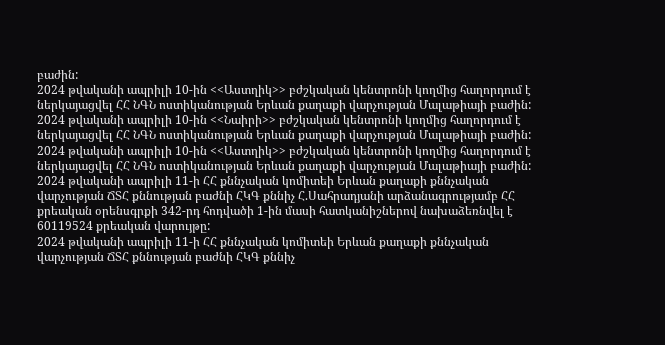բաժին:
2024 թվականի ապրիլի 10-ին <<Աստղիկ>> բժշկական կենտրոնի կողմից հաղորդում է ներկայացվել ՀՀ ՆԳՆ ոստիկանության Երևան քաղաքի վարչության Մալաթիայի բաժին:
2024 թվականի ապրիլի 10-ին <<Նաիրի>> բժշկական կենտրոնի կողմից հաղորդում է ներկայացվել ՀՀ ՆԳՆ ոստիկանության Երևան քաղաքի վարչության Մալաթիայի բաժին:
2024 թվականի ապրիլի 10-ին <<Աստղիկ>> բժշկական կենտրոնի կողմից հաղորդում է ներկայացվել ՀՀ ՆԳՆ ոստիկանության Երևան քաղաքի վարչության Մալաթիայի բաժին:
2024 թվականի ապրիլի 11-ի ՀՀ քննչական կոմիտեի Երևան քաղաքի քննչական վարչության ՃՏՀ քննության բաժնի ՀԿԳ քննիչ Հ.Սահրադյանի արձանագրությամբ ՀՀ քրեական օրենսգրքի 342-րդ հոդվածի 1-ին մասի հատկանիշներով նախաձեռնվել է 60119524 քրեական վարույթը:
2024 թվականի ապրիլի 11-ի ՀՀ քննչական կոմիտեի Երևան քաղաքի քննչական վարչության ՃՏՀ քննության բաժնի ՀԿԳ քննիչ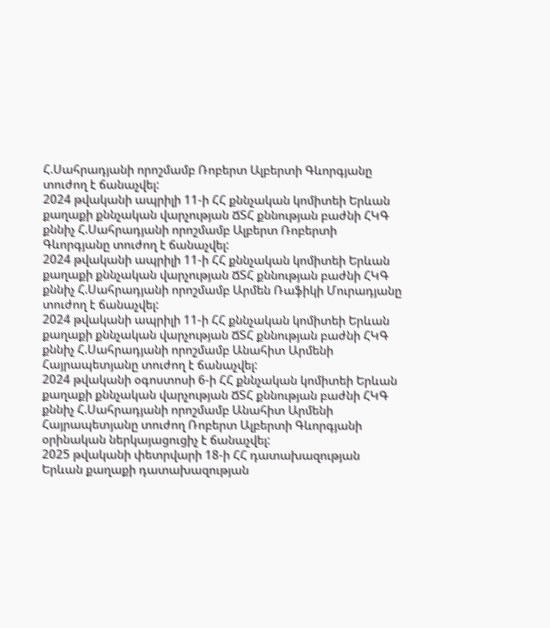Հ.Սահրադյանի որոշմամբ Ռոբերտ Ալբերտի Գևորգյանը տուժող է ճանաչվել:
2024 թվականի ապրիլի 11-ի ՀՀ քննչական կոմիտեի Երևան քաղաքի քննչական վարչության ՃՏՀ քննության բաժնի ՀԿԳ քննիչ Հ.Սահրադյանի որոշմամբ Ալբերտ Ռոբերտի Գևորգյանը տուժող է ճանաչվել:
2024 թվականի ապրիլի 11-ի ՀՀ քննչական կոմիտեի Երևան քաղաքի քննչական վարչության ՃՏՀ քննության բաժնի ՀԿԳ քննիչ Հ.Սահրադյանի որոշմամբ Արմեն Ռաֆիկի Մուրադյանը տուժող է ճանաչվել:
2024 թվականի ապրիլի 11-ի ՀՀ քննչական կոմիտեի Երևան քաղաքի քննչական վարչության ՃՏՀ քննության բաժնի ՀԿԳ քննիչ Հ.Սահրադյանի որոշմամբ Անահիտ Արմենի Հայրապետյանը տուժող է ճանաչվել:
2024 թվականի օգոստոսի 6-ի ՀՀ քննչական կոմիտեի Երևան քաղաքի քննչական վարչության ՃՏՀ քննության բաժնի ՀԿԳ քննիչ Հ.Սահրադյանի որոշմամբ Անահիտ Արմենի Հայրապետյանը տուժող Ռոբերտ Ալբերտի Գևորգյանի օրինական ներկայացուցիչ է ճանաչվել:
2025 թվականի փետրվարի 18-ի ՀՀ դատախազության Երևան քաղաքի դատախազության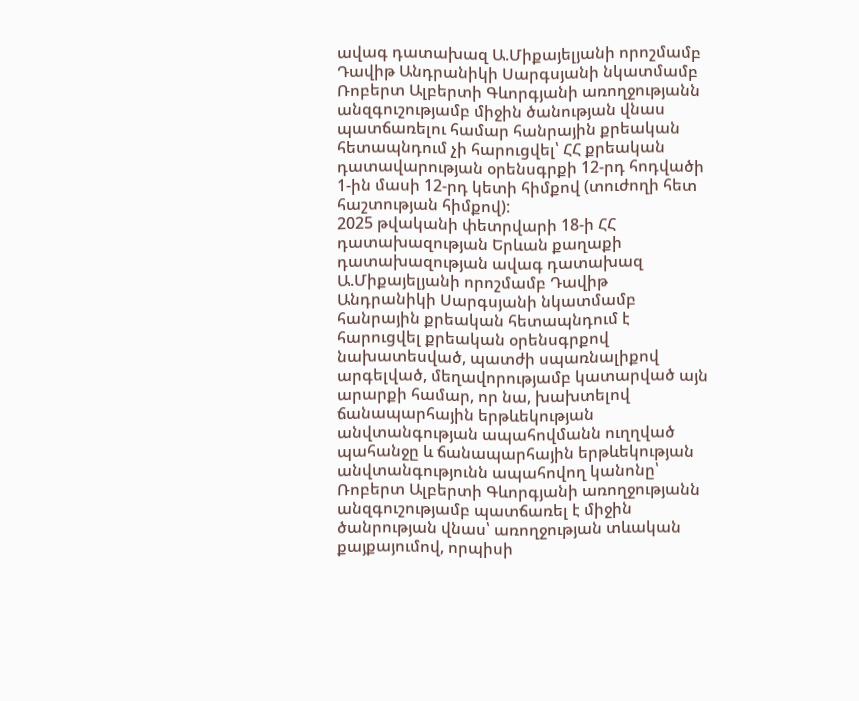ավագ դատախազ Ա.Միքայելյանի որոշմամբ Դավիթ Անդրանիկի Սարգսյանի նկատմամբ Ռոբերտ Ալբերտի Գևորգյանի առողջությանն անզգուշությամբ միջին ծանության վնաս պատճառելու համար հանրային քրեական հետապնդում չի հարուցվել՝ ՀՀ քրեական դատավարության օրենսգրքի 12-րդ հոդվածի 1-ին մասի 12-րդ կետի հիմքով (տուժողի հետ հաշտության հիմքով):
2025 թվականի փետրվարի 18-ի ՀՀ դատախազության Երևան քաղաքի դատախազության ավագ դատախազ Ա.Միքայելյանի որոշմամբ Դավիթ Անդրանիկի Սարգսյանի նկատմամբ հանրային քրեական հետապնդում է հարուցվել քրեական օրենսգրքով նախատեսված, պատժի սպառնալիքով արգելված, մեղավորությամբ կատարված այն արարքի համար, որ նա, խախտելով ճանապարհային երթևեկության անվտանգության ապահովմանն ուղղված պահանջը և ճանապարհային երթևեկության անվտանգությունն ապահովող կանոնը՝ Ռոբերտ Ալբերտի Գևորգյանի առողջությանն անզգուշությամբ պատճառել է միջին ծանրության վնաս՝ առողջության տևական քայքայումով, որպիսի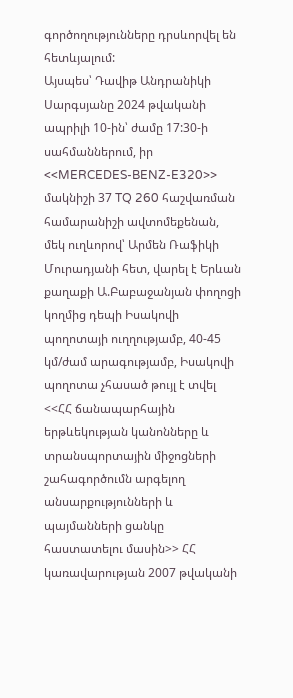գործողությունները դրսևորվել են հետևյալում:
Այսպես՝ Դավիթ Անդրանիկի Սարգսյանը 2024 թվականի ապրիլի 10-ին՝ ժամը 17:30-ի սահմաններում, իր <<MERCEDES-BENZ-E320>> մակնիշի 37 TQ 260 հաշվառման համարանիշի ավտոմեքենան, մեկ ուղևորով՝ Արմեն Ռաֆիկի Մուրադյանի հետ, վարել է Երևան քաղաքի Ա.Բաբաջանյան փողոցի կողմից դեպի Իսակովի պողոտայի ուղղությամբ, 40-45 կմ/ժամ արագությամբ, Իսակովի պողոտա չհասած թույլ է տվել <<ՀՀ ճանապարհային երթևեկության կանոնները և տրանսպորտային միջոցների շահագործումն արգելող անսարքությունների և պայմանների ցանկը հաստատելու մասին>> ՀՀ կառավարության 2007 թվականի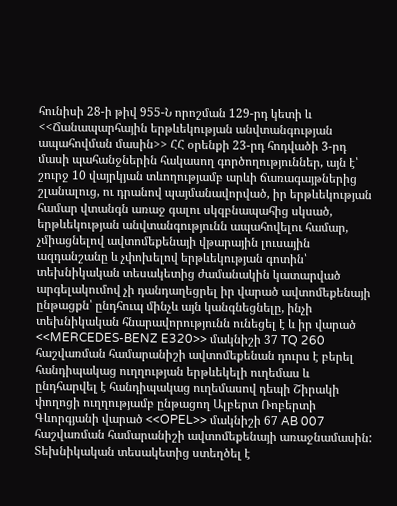հունիսի 28-ի թիվ 955-Ն որոշման 129-րդ կետի և <<Ճանապարհային երթևեկության անվտանգության ապահովման մասին>> ՀՀ օրենքի 23-րդ հոդվածի 3-րդ մասի պահանջներին հակասող գործողություններ, այն է՝ շուրջ 10 վայրկյան տևողությամբ արևի ճառագայթներից շլանալուց, ու դրանով պայմանավորված, իր երթևեկության համար վտանգն առաջ գալու սկզբնապահից սկսած, երթևեկության անվտանգությունն ապահովելու համար, չմիացնելով ավտոմեքենայի վթարային լուսային ազդանշանը և չփոխելով երթևեկության գոտին՝ տեխնիկական տեսակետից ժամանակին կատարված արգելակումով չի դանդաղեցրել իր վարած ավտոմեքենայի ընթացքն՝ ընդհուպ մինչև այն կանգնեցնելը, ինչի տեխնիկական հնարավորությունն ունեցել է և իր վարած <<MERCEDES-BENZ E320>> մակնիշի 37 TQ 260 հաշվառման համարանիշի ավտոմեքենան դուրս է բերել հանդիպակաց ուղղության երթևեկելի ուղեմաս և ընդհարվել է հանդիպակաց ուղեմասով դեպի Շիրակի փողոցի ուղղությամբ ընթացող Ալբերտ Ռոբերտի Գևորգյանի վարած <<OPEL>> մակնիշի 67 AB 007 հաշվառման համարանիշի ավտոմեքենայի առաջնամասին:
Տեխնիկական տեսակետից ստեղծել է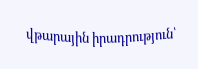վթարային իրադրություն՝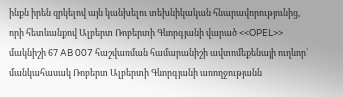ինքն իրեն զրկելով այն կանխելու տեխնիկական հնարավորությունից, որի հետևանքով Ալբերտ Ռոբերտի Գևորգյանի վարած <<OPEL>> մակնիշի 67 AB 007 հաշվառման համարանիշի ավտոմեքենայի ուղևոր՝ մանկահասակ Ռոբերտ Ալբերտի Գևորգյանի առողջությանն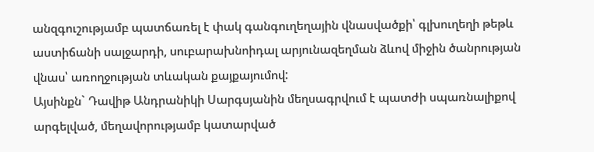անզգուշությամբ պատճառել է փակ գանգուղեղային վնասվածքի՝ գլխուղեղի թեթև աստիճանի սալջարդի, սուբարախնոիդալ արյունազեղման ձևով միջին ծանրության վնաս՝ առողջության տևական քայքայումով:
Այսինքն` Դավիթ Անդրանիկի Սարգսյանին մեղսագրվում է պատժի սպառնալիքով արգելված, մեղավորությամբ կատարված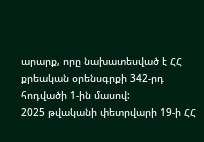արարք, որը նախատեսված է ՀՀ քրեական օրենսգրքի 342-րդ հոդվածի 1-ին մասով:
2025 թվականի փետրվարի 19-ի ՀՀ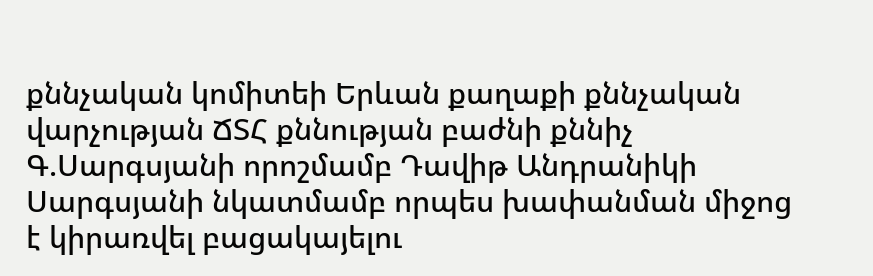քննչական կոմիտեի Երևան քաղաքի քննչական վարչության ՃՏՀ քննության բաժնի քննիչ Գ.Սարգսյանի որոշմամբ Դավիթ Անդրանիկի Սարգսյանի նկատմամբ որպես խափանման միջոց է կիրառվել բացակայելու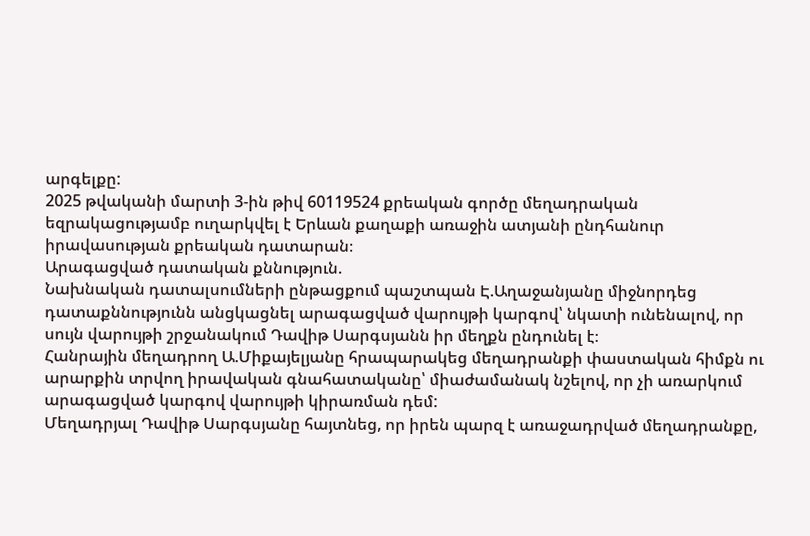արգելքը:
2025 թվականի մարտի 3-ին թիվ 60119524 քրեական գործը մեղադրական եզրակացությամբ ուղարկվել է Երևան քաղաքի առաջին ատյանի ընդհանուր իրավասության քրեական դատարան։
Արագացված դատական քննություն.
Նախնական դատալսումների ընթացքում պաշտպան Է.Աղաջանյանը միջնորդեց դատաքննությունն անցկացնել արագացված վարույթի կարգով՝ նկատի ունենալով, որ սույն վարույթի շրջանակում Դավիթ Սարգսյանն իր մեղքն ընդունել է։
Հանրային մեղադրող Ա.Միքայելյանը հրապարակեց մեղադրանքի փաստական հիմքն ու արարքին տրվող իրավական գնահատականը՝ միաժամանակ նշելով, որ չի առարկում արագացված կարգով վարույթի կիրառման դեմ:
Մեղադրյալ Դավիթ Սարգսյանը հայտնեց, որ իրեն պարզ է առաջադրված մեղադրանքը,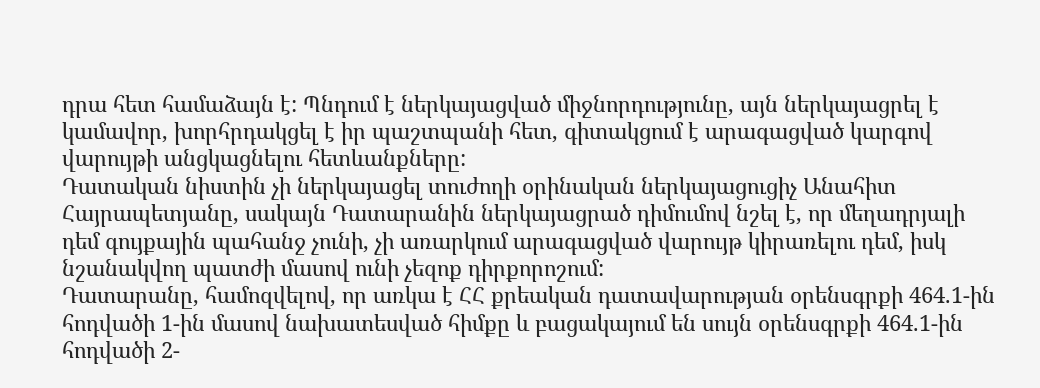դրա հետ համաձայն է: Պնդում է ներկայացված միջնորդությունը, այն ներկայացրել է կամավոր, խորհրդակցել է իր պաշտպանի հետ, գիտակցում է արագացված կարգով վարույթի անցկացնելու հետևանքները:
Դատական նիստին չի ներկայացել տուժողի օրինական ներկայացուցիչ Անահիտ Հայրապետյանը, սակայն Դատարանին ներկայացրած դիմումով նշել է, որ մեղադրյալի դեմ գույքային պահանջ չունի, չի առարկում արագացված վարույթ կիրառելու դեմ, իսկ նշանակվող պատժի մասով ունի չեզոք դիրքորոշում:
Դատարանը, համոզվելով, որ առկա է ՀՀ քրեական դատավարության օրենսգրքի 464.1-ին հոդվածի 1-ին մասով նախատեսված հիմքը և բացակայում են սույն օրենսգրքի 464.1-ին հոդվածի 2-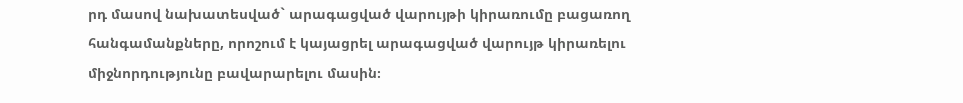րդ մասով նախատեսված` արագացված վարույթի կիրառումը բացառող հանգամանքները, որոշում է կայացրել արագացված վարույթ կիրառելու միջնորդությունը բավարարելու մասին։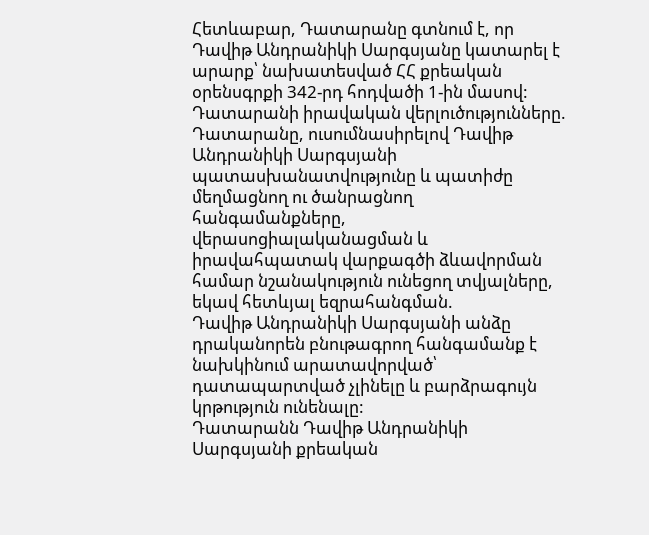Հետևաբար, Դատարանը գտնում է, որ Դավիթ Անդրանիկի Սարգսյանը կատարել է արարք՝ նախատեսված ՀՀ քրեական օրենսգրքի 342-րդ հոդվածի 1-ին մասով:
Դատարանի իրավական վերլուծությունները.
Դատարանը, ուսումնասիրելով Դավիթ Անդրանիկի Սարգսյանի պատասխանատվությունը և պատիժը մեղմացնող ու ծանրացնող հանգամանքները, վերասոցիալականացման և իրավահպատակ վարքագծի ձևավորման համար նշանակություն ունեցող տվյալները, եկավ հետևյալ եզրահանգման.
Դավիթ Անդրանիկի Սարգսյանի անձը դրականորեն բնութագրող հանգամանք է նախկինում արատավորված՝ դատապարտված չլինելը և բարձրագույն կրթություն ունենալը:
Դատարանն Դավիթ Անդրանիկի Սարգսյանի քրեական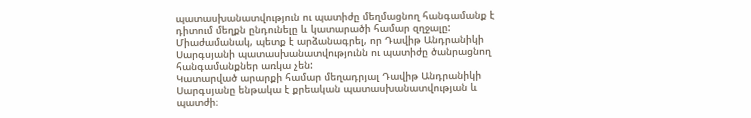պատասխանատվություն ու պատիժը մեղմացնող հանգամանք է դիտում մեղքն ընդունելը և կատարածի համար զղջալը:
Միաժամանակ, պետք է արձանագրել, որ Դավիթ Անդրանիկի Սարգսյանի պատասխանատվությունն ու պատիժը ծանրացնող հանգամանքներ առկա չեն:
Կատարված արարքի համար մեղադրյալ Դավիթ Անդրանիկի Սարգսյանը ենթակա է քրեական պատասխանատվության և պատժի։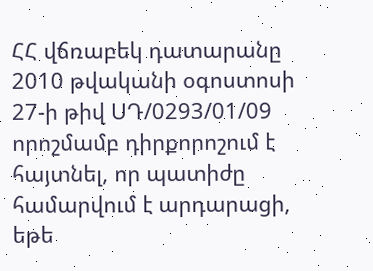ՀՀ վճռաբեկ դատարանը 2010 թվականի օգոստոսի 27-ի թիվ ՍԴ/0293/01/09 որոշմամբ դիրքորոշում է հայտնել, որ պատիժը համարվում է արդարացի, եթե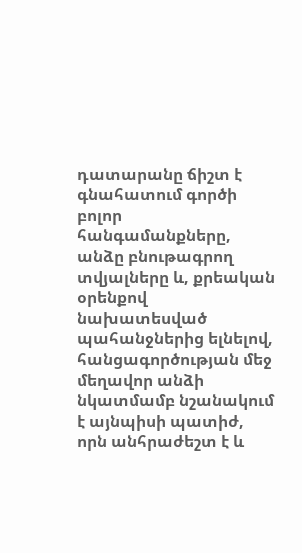դատարանը ճիշտ է գնահատում գործի բոլոր հանգամանքները, անձը բնութագրող տվյալները և, քրեական օրենքով նախատեսված պահանջներից ելնելով, հանցագործության մեջ մեղավոր անձի նկատմամբ նշանակում է այնպիսի պատիժ, որն անհրաժեշտ է և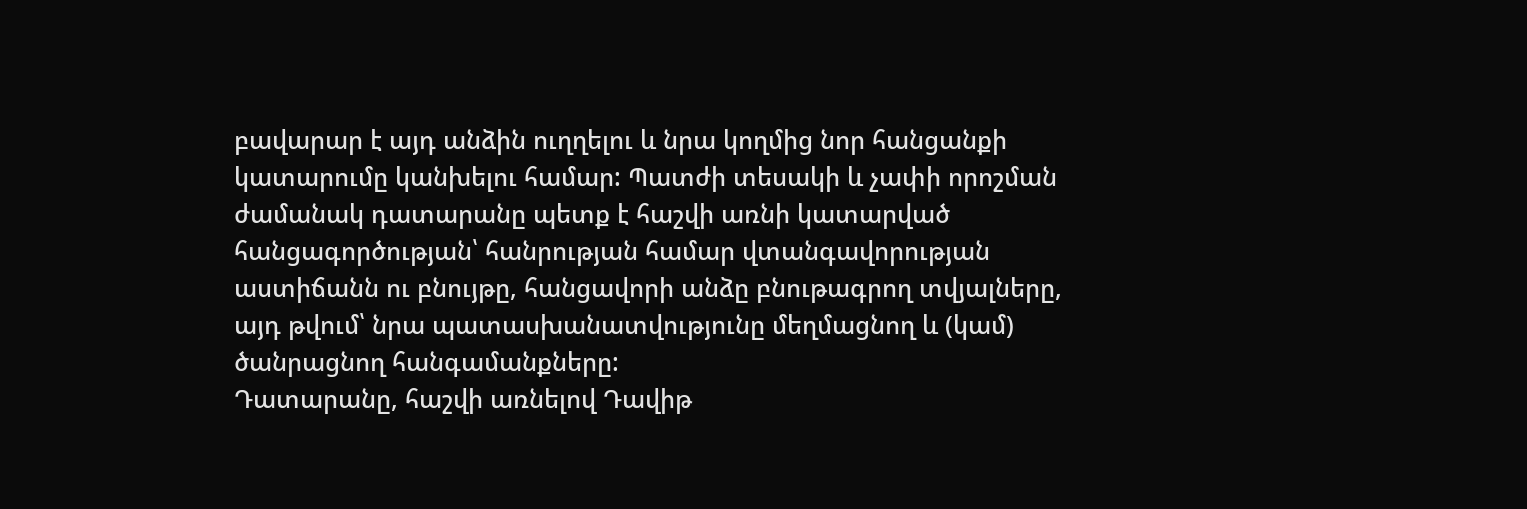բավարար է այդ անձին ուղղելու և նրա կողմից նոր հանցանքի կատարումը կանխելու համար: Պատժի տեսակի և չափի որոշման ժամանակ դատարանը պետք է հաշվի առնի կատարված հանցագործության՝ հանրության համար վտանգավորության աստիճանն ու բնույթը, հանցավորի անձը բնութագրող տվյալները, այդ թվում՝ նրա պատասխանատվությունը մեղմացնող և (կամ) ծանրացնող հանգամանքները:
Դատարանը, հաշվի առնելով Դավիթ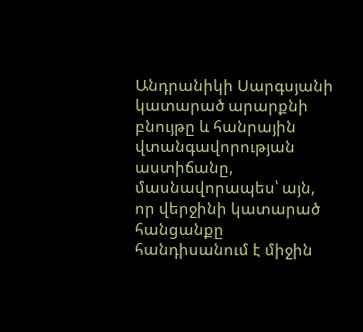Անդրանիկի Սարգսյանի կատարած արարքնի բնույթը և հանրային վտանգավորության աստիճանը, մասնավորապես՝ այն, որ վերջինի կատարած հանցանքը հանդիսանում է միջին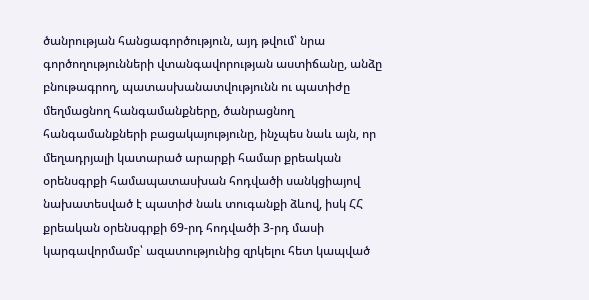ծանրության հանցագործություն, այդ թվում՝ նրա գործողությունների վտանգավորության աստիճանը, անձը բնութագրող, պատասխանատվությունն ու պատիժը մեղմացնող հանգամանքները, ծանրացնող հանգամանքների բացակայությունը, ինչպես նաև այն, որ մեղադրյալի կատարած արարքի համար քրեական օրենսգրքի համապատասխան հոդվածի սանկցիայով նախատեսված է պատիժ նաև տուգանքի ձևով, իսկ ՀՀ քրեական օրենսգրքի 69-րդ հոդվածի 3-րդ մասի կարգավորմամբ՝ ազատությունից զրկելու հետ կապված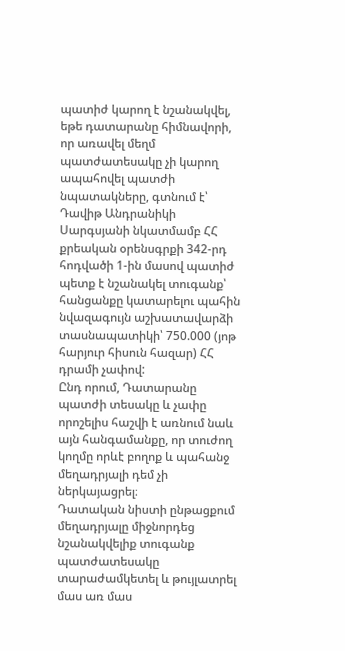պատիժ կարող է նշանակվել, եթե դատարանը հիմնավորի, որ առավել մեղմ պատժատեսակը չի կարող ապահովել պատժի նպատակները, գտնում է՝ Դավիթ Անդրանիկի Սարգսյանի նկատմամբ ՀՀ քրեական օրենսգրքի 342-րդ հոդվածի 1-ին մասով պատիժ պետք է նշանակել տուգանք՝ հանցանքը կատարելու պահին նվազագույն աշխատավարձի տասնապատիկի՝ 750.000 (յոթ հարյուր հիսուն հազար) ՀՀ դրամի չափով:
Ընդ որում, Դատարանը պատժի տեսակը և չափը որոշելիս հաշվի է առնում նաև այն հանգամանքը, որ տուժող կողմը որևէ բողոք և պահանջ մեղադրյալի դեմ չի ներկայացրել։
Դատական նիստի ընթացքում մեղադրյալը միջնորդեց նշանակվելիք տուգանք պատժատեսակը տարաժամկետել և թույլատրել մաս առ մաս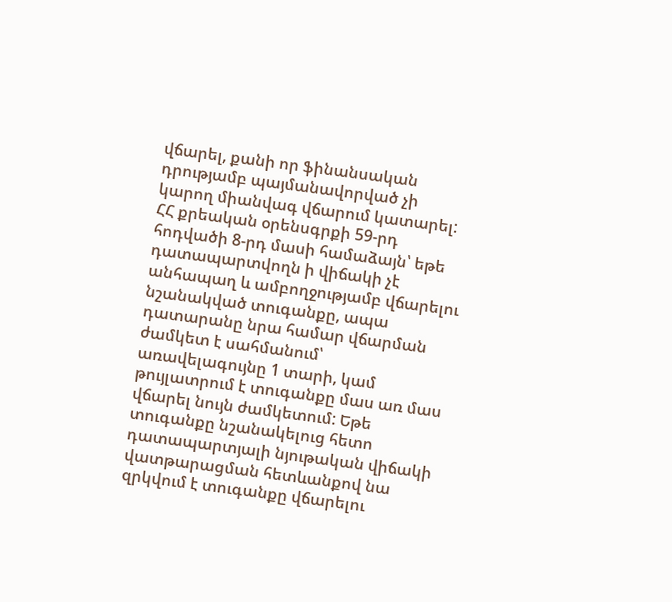վճարել, քանի որ ֆինանսական դրությամբ պայմանավորված չի կարող միանվագ վճարում կատարել:
ՀՀ քրեական օրենսգրքի 59-րդ հոդվածի 8-րդ մասի համաձայն՝ եթե դատապարտվողն ի վիճակի չէ անհապաղ և ամբողջությամբ վճարելու նշանակված տուգանքը, ապա դատարանը նրա համար վճարման ժամկետ է սահմանում՝ առավելագույնը 1 տարի, կամ թույլատրում է տուգանքը մաս առ մաս վճարել նույն ժամկետում: Եթե տուգանքը նշանակելուց հետո դատապարտյալի նյութական վիճակի վատթարացման հետևանքով նա զրկվում է տուգանքը վճարելու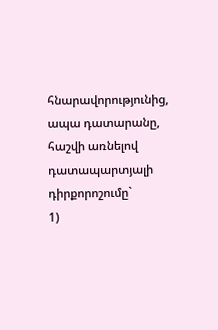հնարավորությունից, ապա դատարանը, հաշվի առնելով դատապարտյալի դիրքորոշումը`
1)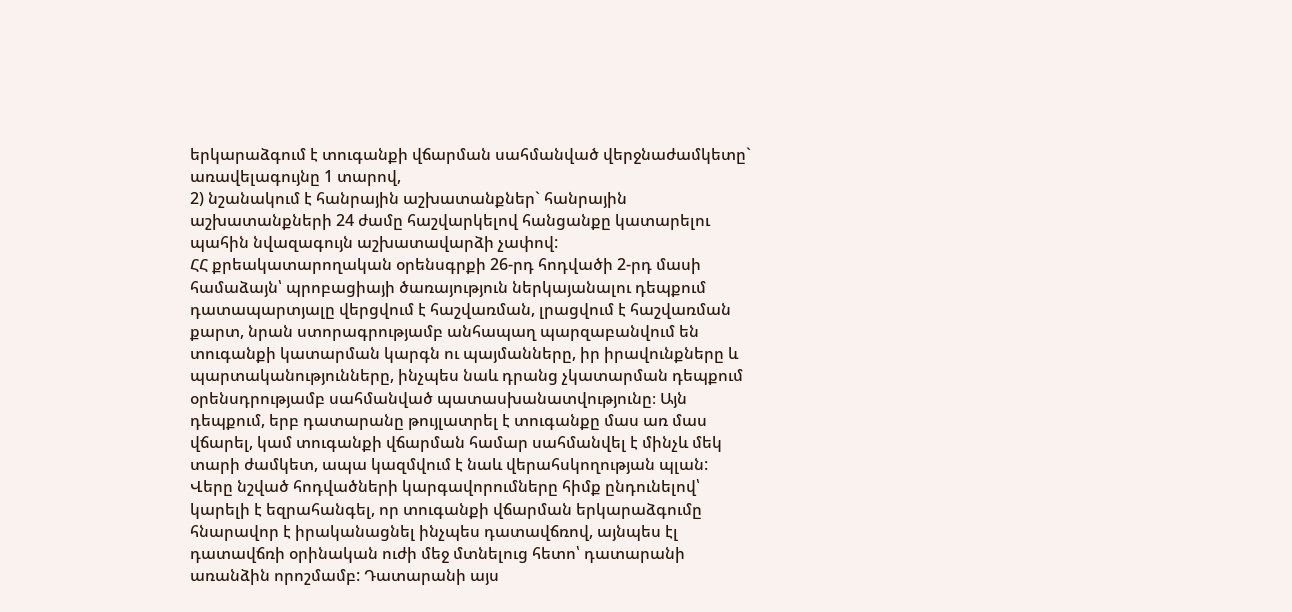երկարաձգում է տուգանքի վճարման սահմանված վերջնաժամկետը` առավելագույնը 1 տարով,
2) նշանակում է հանրային աշխատանքներ` հանրային աշխատանքների 24 ժամը հաշվարկելով հանցանքը կատարելու պահին նվազագույն աշխատավարձի չափով:
ՀՀ քրեակատարողական օրենսգրքի 26-րդ հոդվածի 2-րդ մասի համաձայն՝ պրոբացիայի ծառայություն ներկայանալու դեպքում դատապարտյալը վերցվում է հաշվառման, լրացվում է հաշվառման քարտ, նրան ստորագրությամբ անհապաղ պարզաբանվում են տուգանքի կատարման կարգն ու պայմանները, իր իրավունքները և պարտականությունները, ինչպես նաև դրանց չկատարման դեպքում օրենսդրությամբ սահմանված պատասխանատվությունը։ Այն դեպքում, երբ դատարանը թույլատրել է տուգանքը մաս առ մաս վճարել, կամ տուգանքի վճարման համար սահմանվել է մինչև մեկ տարի ժամկետ, ապա կազմվում է նաև վերահսկողության պլան:
Վերը նշված հոդվածների կարգավորումները հիմք ընդունելով՝ կարելի է եզրահանգել, որ տուգանքի վճարման երկարաձգումը հնարավոր է իրականացնել ինչպես դատավճռով, այնպես էլ դատավճռի օրինական ուժի մեջ մտնելուց հետո՝ դատարանի առանձին որոշմամբ: Դատարանի այս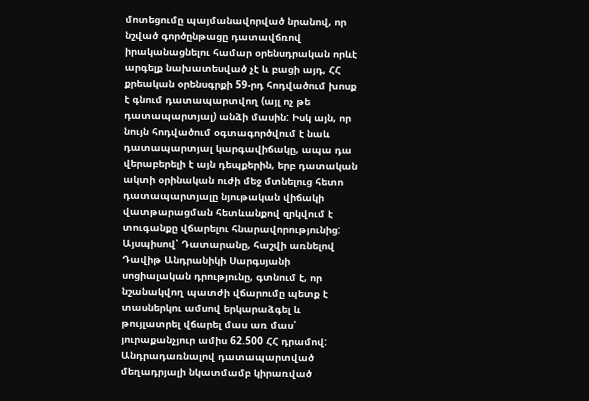մոտեցումը պայմանավորված նրանով, որ նշված գործընթացը դատավճռով իրականացնելու համար օրենսդրական որևէ արգելք նախատեսված չէ և բացի այդ, ՀՀ քրեական օրենսգրքի 59-րդ հոդվածում խոսք է գնում դատապարտվող (այլ ոչ թե դատապարտյալ) անձի մասին: Իսկ այն, որ նույն հոդվածում օգտագործվում է նաև դատապարտյալ կարգավիճակը, ապա դա վերաբերելի է այն դեպքերին, երբ դատական ակտի օրինական ուժի մեջ մտնելուց հետո դատապարտյալը նյութական վիճակի վատթարացման հետևանքով զրկվում է տուգանքը վճարելու հնարավորությունից:
Այսպիսով՝ Դատարանը, հաշվի առնելով Դավիթ Անդրանիկի Սարգսյանի սոցիալական դրությունը, գտնում է, որ նշանակվող պատժի վճարումը պետք է տասներկու ամսով երկարաձգել և թույլատրել վճարել մաս առ մաս՝ յուրաքանչյուր ամիս 62.500 ՀՀ դրամով:
Անդրադառնալով դատապարտված մեղադրյալի նկատմամբ կիրառված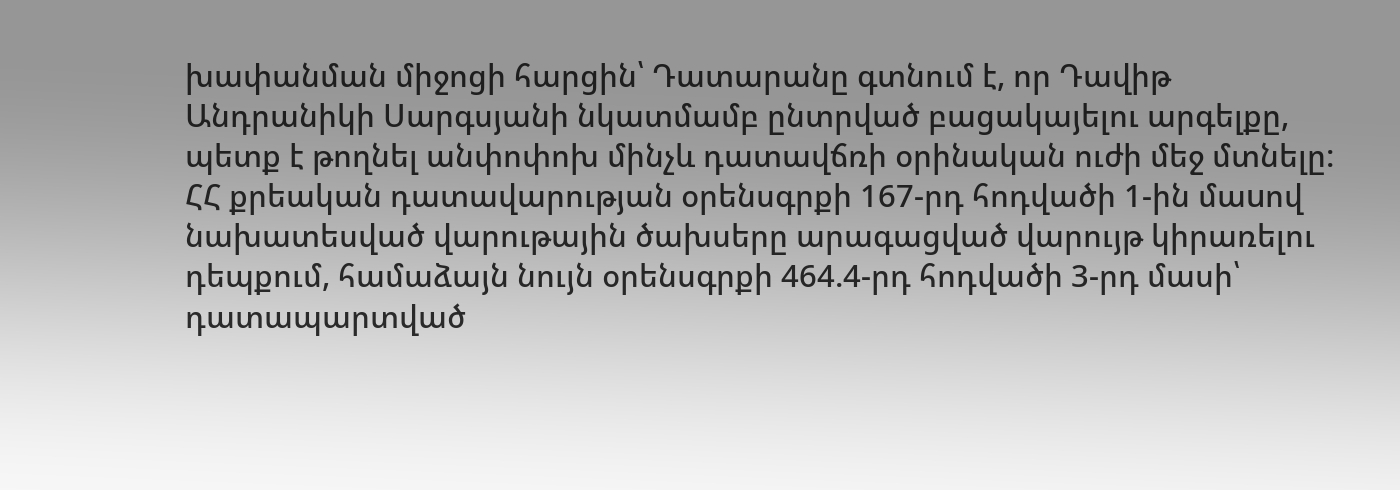խափանման միջոցի հարցին՝ Դատարանը գտնում է, որ Դավիթ Անդրանիկի Սարգսյանի նկատմամբ ընտրված բացակայելու արգելքը, պետք է թողնել անփոփոխ մինչև դատավճռի օրինական ուժի մեջ մտնելը:
ՀՀ քրեական դատավարության օրենսգրքի 167-րդ հոդվածի 1-ին մաuով նախատեսված վարութային ծախսերը արագացված վարույթ կիրառելու դեպքում, համաձայն նույն օրենսգրքի 464.4-րդ հոդվածի 3-րդ մասի՝ դատապարտված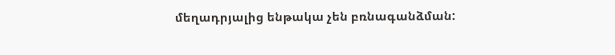մեղադրյալից ենթակա չեն բռնագանձման: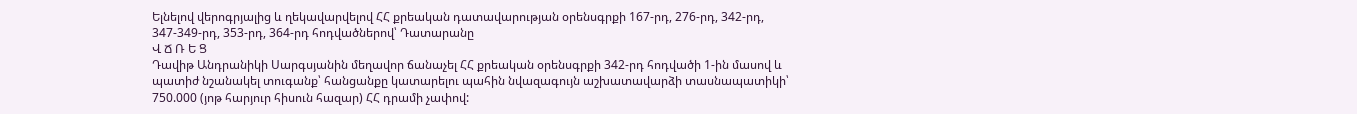Ելնելով վերոգրյալից և ղեկավարվելով ՀՀ քրեական դատավարության օրենսգրքի 167-րդ, 276-րդ, 342-րդ, 347-349-րդ, 353-րդ, 364-րդ հոդվածներով՝ Դատարանը
Վ Ճ Ռ Ե Ց
Դավիթ Անդրանիկի Սարգսյանին մեղավոր ճանաչել ՀՀ քրեական օրենսգրքի 342-րդ հոդվածի 1-ին մասով և պատիժ նշանակել տուգանք՝ հանցանքը կատարելու պահին նվազագույն աշխատավարձի տասնապատիկի՝ 750.000 (յոթ հարյուր հիսուն հազար) ՀՀ դրամի չափով: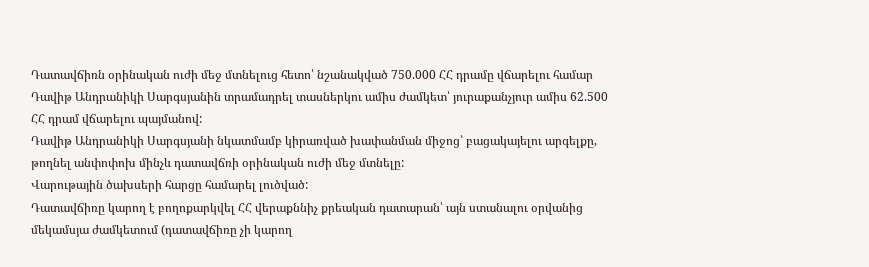Դատավճիռն օրինական ուժի մեջ մտնելուց հետո՝ նշանակված 750.000 ՀՀ դրամը վճարելու համար Դավիթ Անդրանիկի Սարգսյանին տրամադրել տասներկու ամիս ժամկետ՝ յուրաքանչյուր ամիս 62.500 ՀՀ դրամ վճարելու պայմանով:
Դավիթ Անդրանիկի Սարգսյանի նկատմամբ կիրառված խափանման միջոց՝ բացակայելու արգելքը, թողնել անփոփոխ մինչև դատավճռի օրինական ուժի մեջ մտնելը:
Վարութային ծախսերի հարցը համարել լուծված:
Դատավճիռը կարող է բողոքարկվել ՀՀ վերաքննիչ քրեական դատարան՝ այն ստանալու օրվանից մեկամսյա ժամկետում (դատավճիռը չի կարող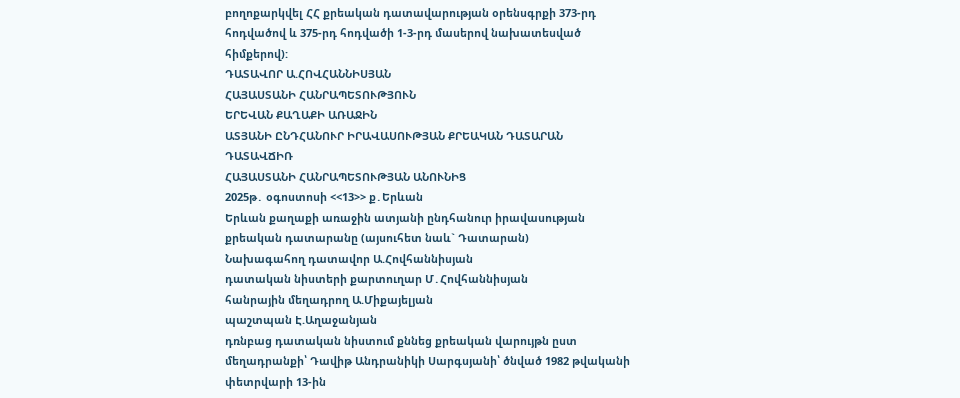բողոքարկվել ՀՀ քրեական դատավարության օրենսգրքի 373-րդ հոդվածով և 375-րդ հոդվածի 1-3-րդ մասերով նախատեսված հիմքերով):
ԴԱՏԱՎՈՐ Ա.ՀՈՎՀԱՆՆԻՍՅԱՆ
ՀԱՅԱՍՏԱՆԻ ՀԱՆՐԱՊԵՏՈՒԹՅՈՒՆ
ԵՐԵՎԱՆ ՔԱՂԱՔԻ ԱՌԱՋԻՆ
ԱՏՅԱՆԻ ԸՆԴՀԱՆՈՒՐ ԻՐԱՎԱՍՈՒԹՅԱՆ ՔՐԵԱԿԱՆ ԴԱՏԱՐԱՆ
ԴԱՏԱՎՃԻՌ
ՀԱՅԱՍՏԱՆԻ ՀԱՆՐԱՊԵՏՈՒԹՅԱՆ ԱՆՈՒՆԻՑ
2025թ․ օգոստոսի <<13>> ք․Երևան
Երևան քաղաքի առաջին ատյանի ընդհանուր իրավասության քրեական դատարանը (այսուհետ նաև` Դատարան)
Նախագահող դատավոր Ա.Հովհաննիսյան
դատական նիստերի քարտուղար Մ․Հովհաննիսյան
հանրային մեղադրող Ա.Միքայելյան
պաշտպան Է.Աղաջանյան
դռնբաց դատական նիստում քննեց քրեական վարույթն ըստ մեղադրանքի՝ Դավիթ Անդրանիկի Սարգսյանի՝ ծնված 1982 թվականի փետրվարի 13-ին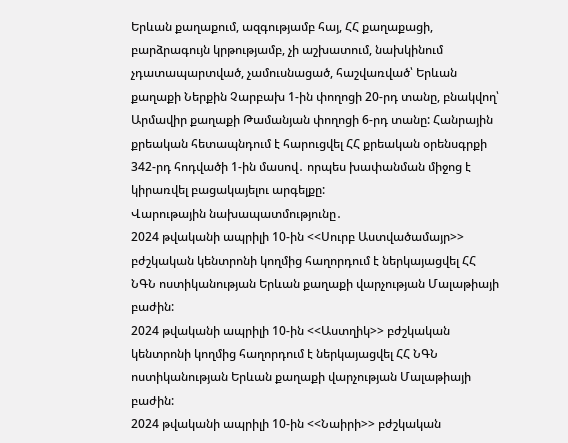Երևան քաղաքում, ազգությամբ հայ, ՀՀ քաղաքացի, բարձրագույն կրթությամբ, չի աշխատում, նախկինում չդատապարտված, չամուսնացած, հաշվառված՝ Երևան քաղաքի Ներքին Չարբախ 1-ին փողոցի 20-րդ տանը, բնակվող՝ Արմավիր քաղաքի Թամանյան փողոցի 6-րդ տանը: Հանրային քրեական հետապնդում է հարուցվել ՀՀ քրեական օրենսգրքի 342-րդ հոդվածի 1-ին մասով․ որպես խափանման միջոց է կիրառվել բացակայելու արգելքը:
Վարութային նախապատմությունը․
2024 թվականի ապրիլի 10-ին <<Սուրբ Աստվածամայր>> բժշկական կենտրոնի կողմից հաղորդում է ներկայացվել ՀՀ ՆԳՆ ոստիկանության Երևան քաղաքի վարչության Մալաթիայի բաժին:
2024 թվականի ապրիլի 10-ին <<Աստղիկ>> բժշկական կենտրոնի կողմից հաղորդում է ներկայացվել ՀՀ ՆԳՆ ոստիկանության Երևան քաղաքի վարչության Մալաթիայի բաժին:
2024 թվականի ապրիլի 10-ին <<Նաիրի>> բժշկական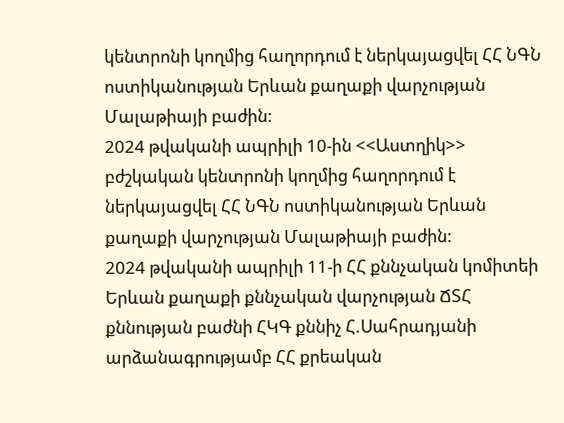կենտրոնի կողմից հաղորդում է ներկայացվել ՀՀ ՆԳՆ ոստիկանության Երևան քաղաքի վարչության Մալաթիայի բաժին:
2024 թվականի ապրիլի 10-ին <<Աստղիկ>> բժշկական կենտրոնի կողմից հաղորդում է ներկայացվել ՀՀ ՆԳՆ ոստիկանության Երևան քաղաքի վարչության Մալաթիայի բաժին:
2024 թվականի ապրիլի 11-ի ՀՀ քննչական կոմիտեի Երևան քաղաքի քննչական վարչության ՃՏՀ քննության բաժնի ՀԿԳ քննիչ Հ.Սահրադյանի արձանագրությամբ ՀՀ քրեական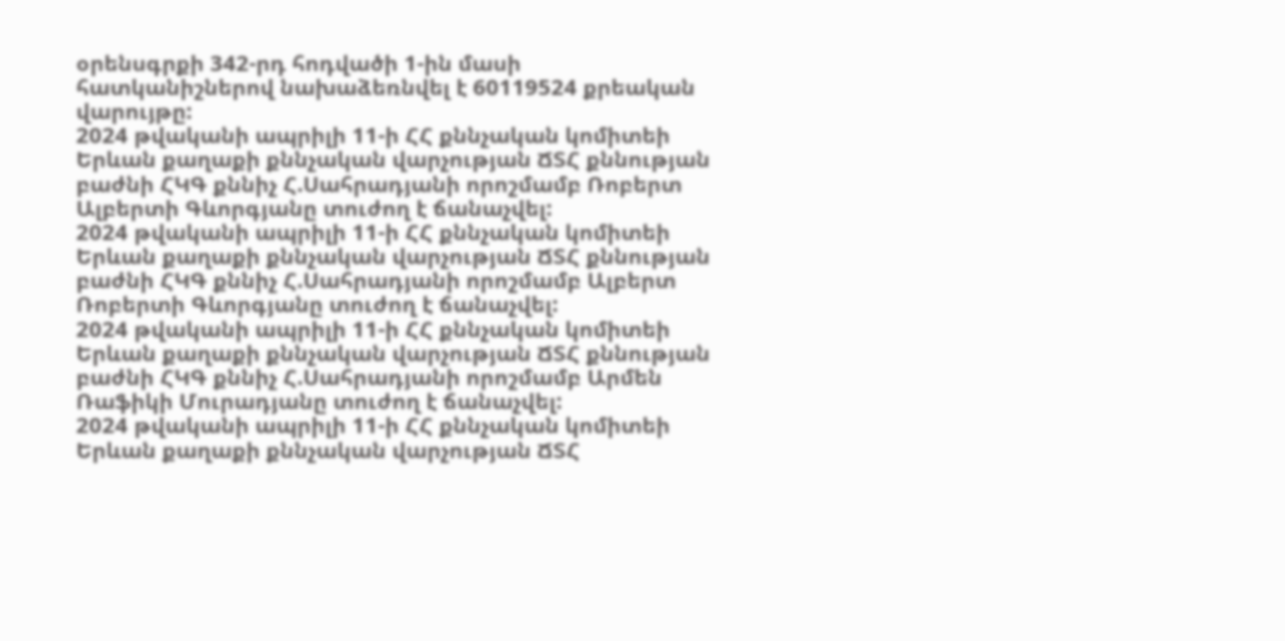օրենսգրքի 342-րդ հոդվածի 1-ին մասի հատկանիշներով նախաձեռնվել է 60119524 քրեական վարույթը:
2024 թվականի ապրիլի 11-ի ՀՀ քննչական կոմիտեի Երևան քաղաքի քննչական վարչության ՃՏՀ քննության բաժնի ՀԿԳ քննիչ Հ.Սահրադյանի որոշմամբ Ռոբերտ Ալբերտի Գևորգյանը տուժող է ճանաչվել:
2024 թվականի ապրիլի 11-ի ՀՀ քննչական կոմիտեի Երևան քաղաքի քննչական վարչության ՃՏՀ քննության բաժնի ՀԿԳ քննիչ Հ.Սահրադյանի որոշմամբ Ալբերտ Ռոբերտի Գևորգյանը տուժող է ճանաչվել:
2024 թվականի ապրիլի 11-ի ՀՀ քննչական կոմիտեի Երևան քաղաքի քննչական վարչության ՃՏՀ քննության բաժնի ՀԿԳ քննիչ Հ.Սահրադյանի որոշմամբ Արմեն Ռաֆիկի Մուրադյանը տուժող է ճանաչվել:
2024 թվականի ապրիլի 11-ի ՀՀ քննչական կոմիտեի Երևան քաղաքի քննչական վարչության ՃՏՀ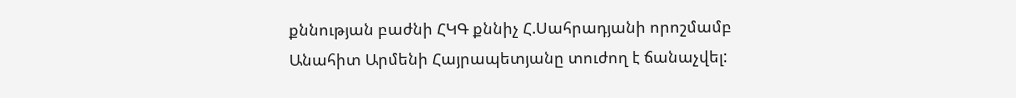քննության բաժնի ՀԿԳ քննիչ Հ.Սահրադյանի որոշմամբ Անահիտ Արմենի Հայրապետյանը տուժող է ճանաչվել: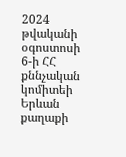2024 թվականի օգոստոսի 6-ի ՀՀ քննչական կոմիտեի Երևան քաղաքի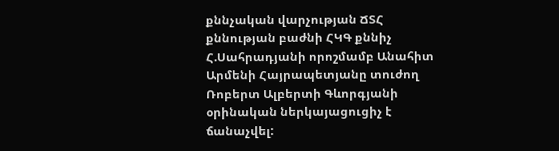քննչական վարչության ՃՏՀ քննության բաժնի ՀԿԳ քննիչ Հ.Սահրադյանի որոշմամբ Անահիտ Արմենի Հայրապետյանը տուժող Ռոբերտ Ալբերտի Գևորգյանի օրինական ներկայացուցիչ է ճանաչվել: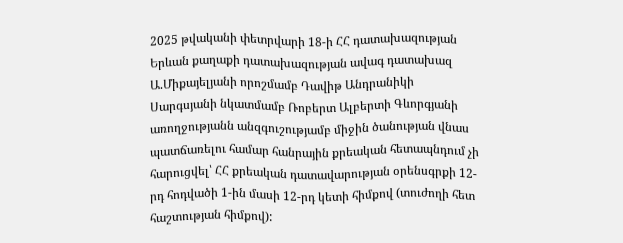2025 թվականի փետրվարի 18-ի ՀՀ դատախազության Երևան քաղաքի դատախազության ավագ դատախազ Ա.Միքայելյանի որոշմամբ Դավիթ Անդրանիկի Սարգսյանի նկատմամբ Ռոբերտ Ալբերտի Գևորգյանի առողջությանն անզգուշությամբ միջին ծանության վնաս պատճառելու համար հանրային քրեական հետապնդում չի հարուցվել՝ ՀՀ քրեական դատավարության օրենսգրքի 12-րդ հոդվածի 1-ին մասի 12-րդ կետի հիմքով (տուժողի հետ հաշտության հիմքով):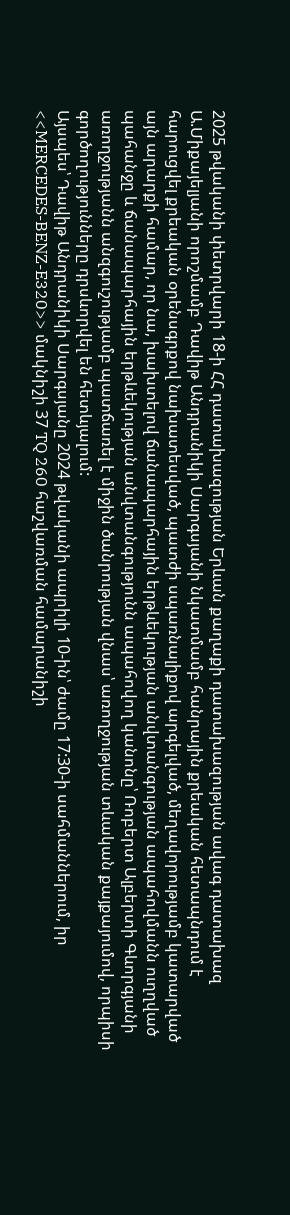2025 թվականի փետրվարի 18-ի ՀՀ դատախազության Երևան քաղաքի դատախազության ավագ դատախազ Ա.Միքայելյանի որոշմամբ Դավիթ Անդրանիկի Սարգսյանի նկատմամբ հանրային քրեական հետապնդում է հարուցվել քրեական օրենսգրքով նախատեսված, պատժի սպառնալիքով արգելված, մեղավորությամբ կատարված այն արարքի համար, որ նա, խախտելով ճանապարհային երթևեկության անվտանգության ապահովմանն ուղղված պահանջը և ճանապարհային երթևեկության անվտանգությունն ապահովող կանոնը՝ Ռոբերտ Ալբերտի Գևորգյանի առողջությանն անզգուշությամբ պատճառել է միջին ծանրության վնաս՝ առողջության տևական քայքայումով, որպիսի գործողությունները դրսևորվել են հետևյալում:
Այսպես՝ Դավիթ Անդրանիկի Սարգսյանը 2024 թվականի ապրիլի 10-ին՝ ժամը 17:30-ի սահմաններում, իր <<MERCEDES-BENZ-E320>> մակնիշի 37 TQ 260 հաշվառման համարանիշի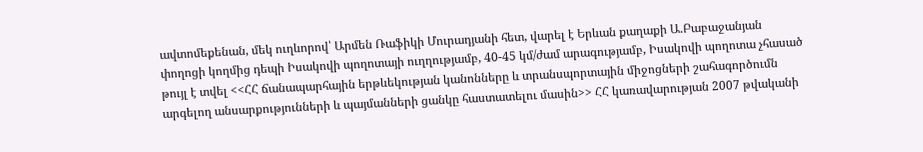ավտոմեքենան, մեկ ուղևորով՝ Արմեն Ռաֆիկի Մուրադյանի հետ, վարել է Երևան քաղաքի Ա.Բաբաջանյան փողոցի կողմից դեպի Իսակովի պողոտայի ուղղությամբ, 40-45 կմ/ժամ արագությամբ, Իսակովի պողոտա չհասած թույլ է տվել <<ՀՀ ճանապարհային երթևեկության կանոնները և տրանսպորտային միջոցների շահագործումն արգելող անսարքությունների և պայմանների ցանկը հաստատելու մասին>> ՀՀ կառավարության 2007 թվականի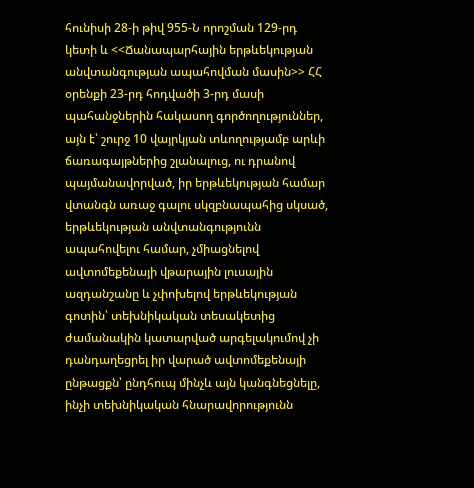հունիսի 28-ի թիվ 955-Ն որոշման 129-րդ կետի և <<Ճանապարհային երթևեկության անվտանգության ապահովման մասին>> ՀՀ օրենքի 23-րդ հոդվածի 3-րդ մասի պահանջներին հակասող գործողություններ, այն է՝ շուրջ 10 վայրկյան տևողությամբ արևի ճառագայթներից շլանալուց, ու դրանով պայմանավորված, իր երթևեկության համար վտանգն առաջ գալու սկզբնապահից սկսած, երթևեկության անվտանգությունն ապահովելու համար, չմիացնելով ավտոմեքենայի վթարային լուսային ազդանշանը և չփոխելով երթևեկության գոտին՝ տեխնիկական տեսակետից ժամանակին կատարված արգելակումով չի դանդաղեցրել իր վարած ավտոմեքենայի ընթացքն՝ ընդհուպ մինչև այն կանգնեցնելը, ինչի տեխնիկական հնարավորությունն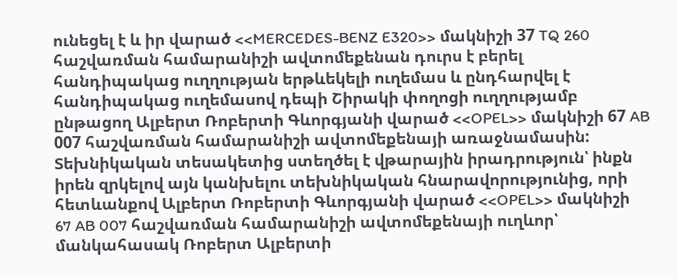ունեցել է և իր վարած <<MERCEDES-BENZ E320>> մակնիշի 37 TQ 260 հաշվառման համարանիշի ավտոմեքենան դուրս է բերել հանդիպակաց ուղղության երթևեկելի ուղեմաս և ընդհարվել է հանդիպակաց ուղեմասով դեպի Շիրակի փողոցի ուղղությամբ ընթացող Ալբերտ Ռոբերտի Գևորգյանի վարած <<OPEL>> մակնիշի 67 AB 007 հաշվառման համարանիշի ավտոմեքենայի առաջնամասին:
Տեխնիկական տեսակետից ստեղծել է վթարային իրադրություն՝ ինքն իրեն զրկելով այն կանխելու տեխնիկական հնարավորությունից, որի հետևանքով Ալբերտ Ռոբերտի Գևորգյանի վարած <<OPEL>> մակնիշի 67 AB 007 հաշվառման համարանիշի ավտոմեքենայի ուղևոր՝ մանկահասակ Ռոբերտ Ալբերտի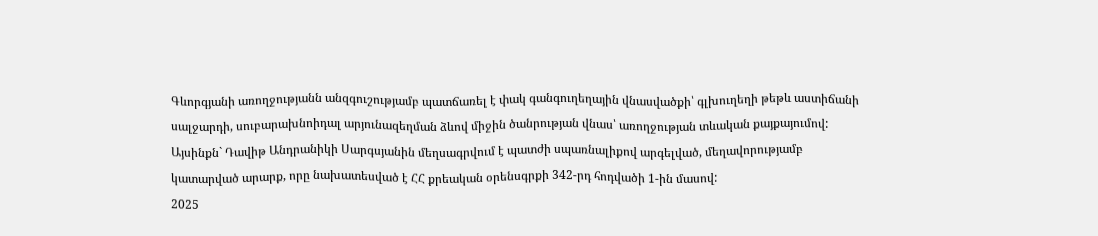Գևորգյանի առողջությանն անզգուշությամբ պատճառել է փակ գանգուղեղային վնասվածքի՝ գլխուղեղի թեթև աստիճանի սալջարդի, սուբարախնոիդալ արյունազեղման ձևով միջին ծանրության վնաս՝ առողջության տևական քայքայումով:
Այսինքն` Դավիթ Անդրանիկի Սարգսյանին մեղսագրվում է պատժի սպառնալիքով արգելված, մեղավորությամբ կատարված արարք, որը նախատեսված է ՀՀ քրեական օրենսգրքի 342-րդ հոդվածի 1-ին մասով:
2025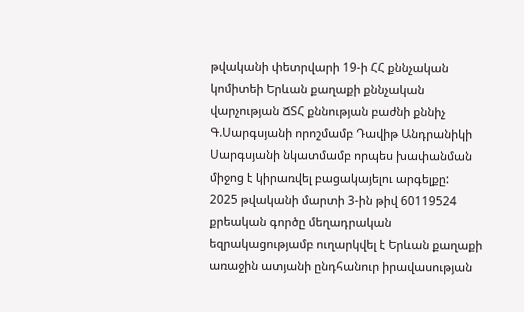թվականի փետրվարի 19-ի ՀՀ քննչական կոմիտեի Երևան քաղաքի քննչական վարչության ՃՏՀ քննության բաժնի քննիչ Գ.Սարգսյանի որոշմամբ Դավիթ Անդրանիկի Սարգսյանի նկատմամբ որպես խափանման միջոց է կիրառվել բացակայելու արգելքը:
2025 թվականի մարտի 3-ին թիվ 60119524 քրեական գործը մեղադրական եզրակացությամբ ուղարկվել է Երևան քաղաքի առաջին ատյանի ընդհանուր իրավասության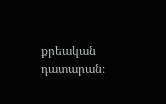քրեական դատարան։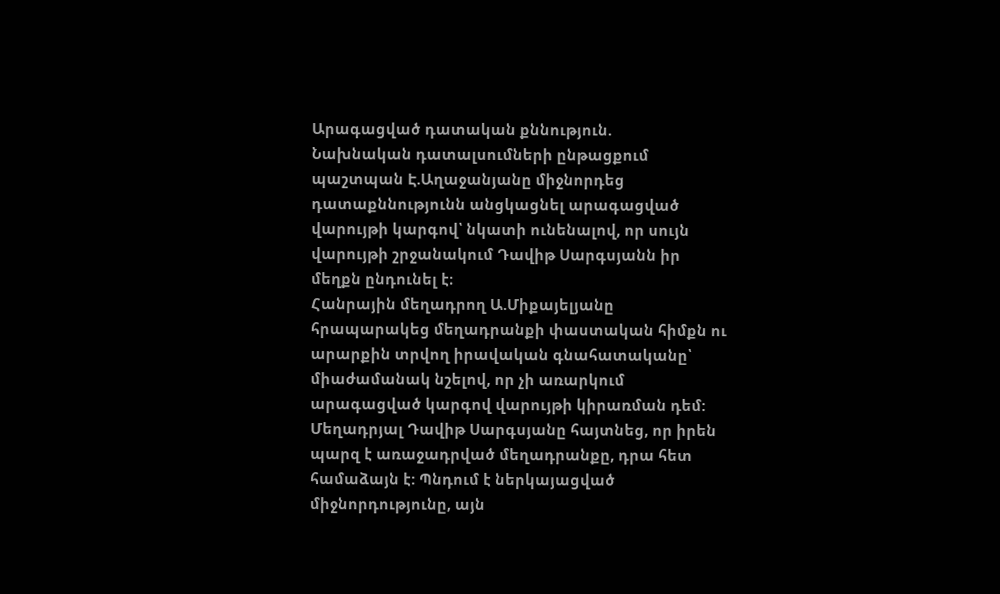Արագացված դատական քննություն.
Նախնական դատալսումների ընթացքում պաշտպան Է.Աղաջանյանը միջնորդեց դատաքննությունն անցկացնել արագացված վարույթի կարգով՝ նկատի ունենալով, որ սույն վարույթի շրջանակում Դավիթ Սարգսյանն իր մեղքն ընդունել է։
Հանրային մեղադրող Ա.Միքայելյանը հրապարակեց մեղադրանքի փաստական հիմքն ու արարքին տրվող իրավական գնահատականը՝ միաժամանակ նշելով, որ չի առարկում արագացված կարգով վարույթի կիրառման դեմ:
Մեղադրյալ Դավիթ Սարգսյանը հայտնեց, որ իրեն պարզ է առաջադրված մեղադրանքը, դրա հետ համաձայն է: Պնդում է ներկայացված միջնորդությունը, այն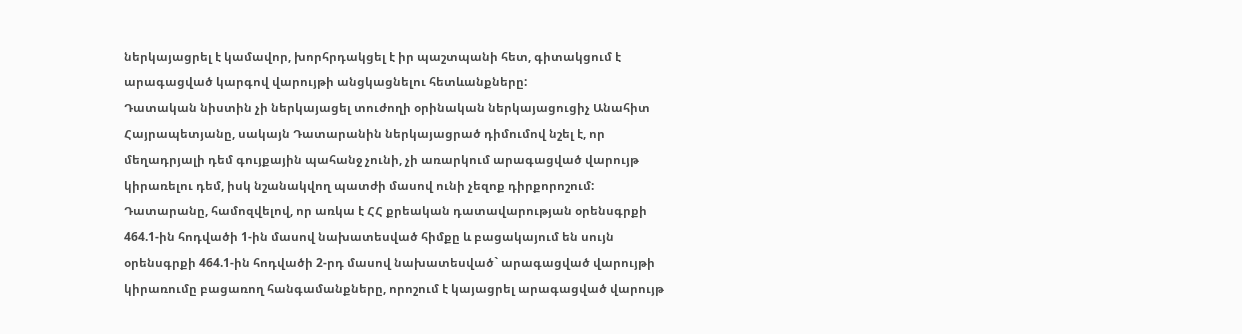ներկայացրել է կամավոր, խորհրդակցել է իր պաշտպանի հետ, գիտակցում է արագացված կարգով վարույթի անցկացնելու հետևանքները:
Դատական նիստին չի ներկայացել տուժողի օրինական ներկայացուցիչ Անահիտ Հայրապետյանը, սակայն Դատարանին ներկայացրած դիմումով նշել է, որ մեղադրյալի դեմ գույքային պահանջ չունի, չի առարկում արագացված վարույթ կիրառելու դեմ, իսկ նշանակվող պատժի մասով ունի չեզոք դիրքորոշում:
Դատարանը, համոզվելով, որ առկա է ՀՀ քրեական դատավարության օրենսգրքի 464.1-ին հոդվածի 1-ին մասով նախատեսված հիմքը և բացակայում են սույն օրենսգրքի 464.1-ին հոդվածի 2-րդ մասով նախատեսված` արագացված վարույթի կիրառումը բացառող հանգամանքները, որոշում է կայացրել արագացված վարույթ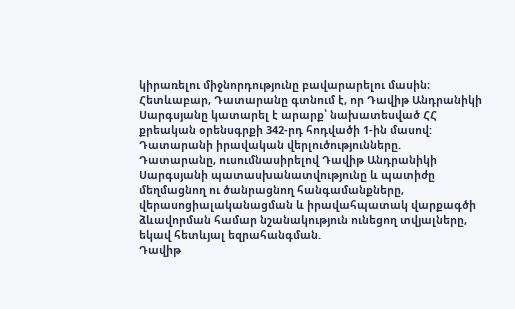կիրառելու միջնորդությունը բավարարելու մասին։
Հետևաբար, Դատարանը գտնում է, որ Դավիթ Անդրանիկի Սարգսյանը կատարել է արարք՝ նախատեսված ՀՀ քրեական օրենսգրքի 342-րդ հոդվածի 1-ին մասով:
Դատարանի իրավական վերլուծությունները.
Դատարանը, ուսումնասիրելով Դավիթ Անդրանիկի Սարգսյանի պատասխանատվությունը և պատիժը մեղմացնող ու ծանրացնող հանգամանքները, վերասոցիալականացման և իրավահպատակ վարքագծի ձևավորման համար նշանակություն ունեցող տվյալները, եկավ հետևյալ եզրահանգման.
Դավիթ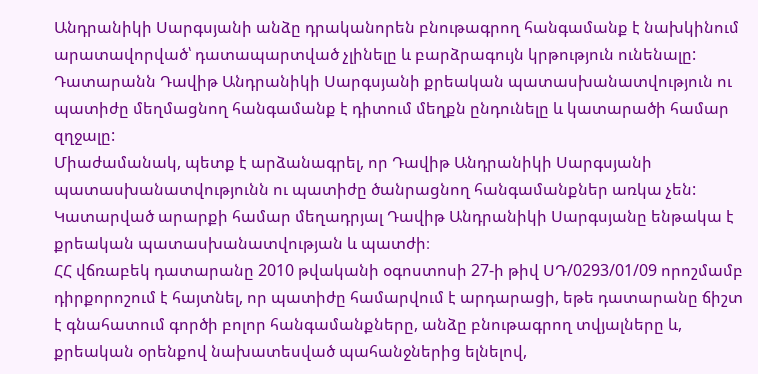Անդրանիկի Սարգսյանի անձը դրականորեն բնութագրող հանգամանք է նախկինում արատավորված՝ դատապարտված չլինելը և բարձրագույն կրթություն ունենալը:
Դատարանն Դավիթ Անդրանիկի Սարգսյանի քրեական պատասխանատվություն ու պատիժը մեղմացնող հանգամանք է դիտում մեղքն ընդունելը և կատարածի համար զղջալը:
Միաժամանակ, պետք է արձանագրել, որ Դավիթ Անդրանիկի Սարգսյանի պատասխանատվությունն ու պատիժը ծանրացնող հանգամանքներ առկա չեն:
Կատարված արարքի համար մեղադրյալ Դավիթ Անդրանիկի Սարգսյանը ենթակա է քրեական պատասխանատվության և պատժի։
ՀՀ վճռաբեկ դատարանը 2010 թվականի օգոստոսի 27-ի թիվ ՍԴ/0293/01/09 որոշմամբ դիրքորոշում է հայտնել, որ պատիժը համարվում է արդարացի, եթե դատարանը ճիշտ է գնահատում գործի բոլոր հանգամանքները, անձը բնութագրող տվյալները և, քրեական օրենքով նախատեսված պահանջներից ելնելով,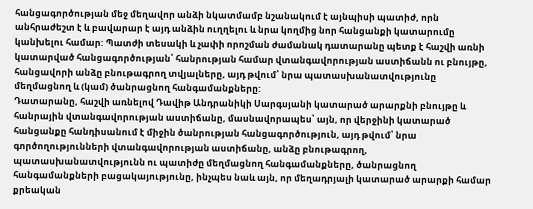հանցագործության մեջ մեղավոր անձի նկատմամբ նշանակում է այնպիսի պատիժ, որն անհրաժեշտ է և բավարար է այդ անձին ուղղելու և նրա կողմից նոր հանցանքի կատարումը կանխելու համար: Պատժի տեսակի և չափի որոշման ժամանակ դատարանը պետք է հաշվի առնի կատարված հանցագործության՝ հանրության համար վտանգավորության աստիճանն ու բնույթը, հանցավորի անձը բնութագրող տվյալները, այդ թվում՝ նրա պատասխանատվությունը մեղմացնող և (կամ) ծանրացնող հանգամանքները:
Դատարանը, հաշվի առնելով Դավիթ Անդրանիկի Սարգսյանի կատարած արարքնի բնույթը և հանրային վտանգավորության աստիճանը, մասնավորապես՝ այն, որ վերջինի կատարած հանցանքը հանդիսանում է միջին ծանրության հանցագործություն, այդ թվում՝ նրա գործողությունների վտանգավորության աստիճանը, անձը բնութագրող, պատասխանատվությունն ու պատիժը մեղմացնող հանգամանքները, ծանրացնող հանգամանքների բացակայությունը, ինչպես նաև այն, որ մեղադրյալի կատարած արարքի համար քրեական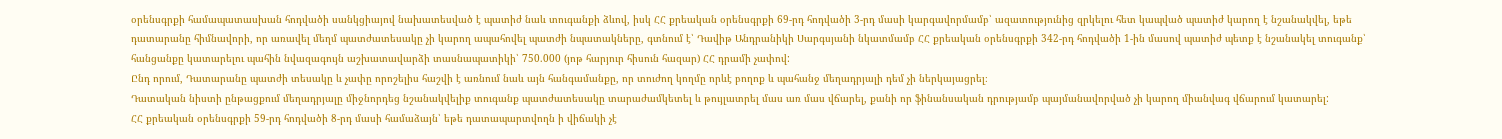օրենսգրքի համապատասխան հոդվածի սանկցիայով նախատեսված է պատիժ նաև տուգանքի ձևով, իսկ ՀՀ քրեական օրենսգրքի 69-րդ հոդվածի 3-րդ մասի կարգավորմամբ՝ ազատությունից զրկելու հետ կապված պատիժ կարող է նշանակվել, եթե դատարանը հիմնավորի, որ առավել մեղմ պատժատեսակը չի կարող ապահովել պատժի նպատակները, գտնում է՝ Դավիթ Անդրանիկի Սարգսյանի նկատմամբ ՀՀ քրեական օրենսգրքի 342-րդ հոդվածի 1-ին մասով պատիժ պետք է նշանակել տուգանք՝ հանցանքը կատարելու պահին նվազագույն աշխատավարձի տասնապատիկի՝ 750.000 (յոթ հարյուր հիսուն հազար) ՀՀ դրամի չափով:
Ընդ որում, Դատարանը պատժի տեսակը և չափը որոշելիս հաշվի է առնում նաև այն հանգամանքը, որ տուժող կողմը որևէ բողոք և պահանջ մեղադրյալի դեմ չի ներկայացրել։
Դատական նիստի ընթացքում մեղադրյալը միջնորդեց նշանակվելիք տուգանք պատժատեսակը տարաժամկետել և թույլատրել մաս առ մաս վճարել, քանի որ ֆինանսական դրությամբ պայմանավորված չի կարող միանվագ վճարում կատարել:
ՀՀ քրեական օրենսգրքի 59-րդ հոդվածի 8-րդ մասի համաձայն՝ եթե դատապարտվողն ի վիճակի չէ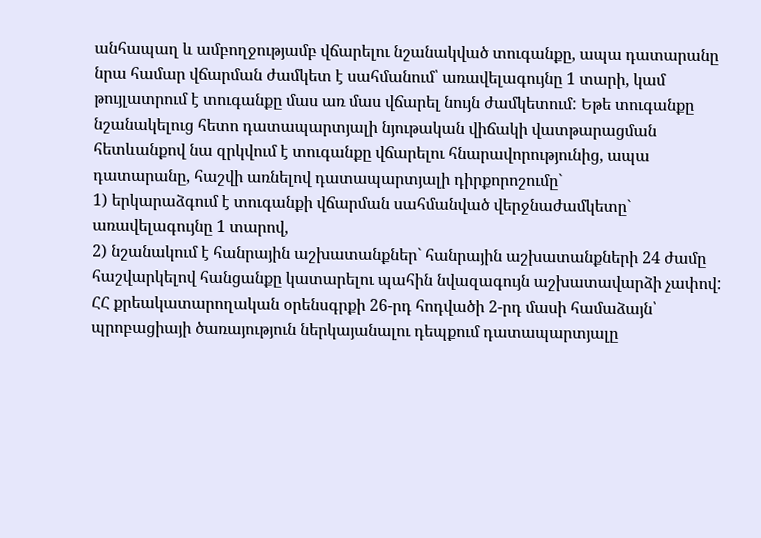անհապաղ և ամբողջությամբ վճարելու նշանակված տուգանքը, ապա դատարանը նրա համար վճարման ժամկետ է սահմանում՝ առավելագույնը 1 տարի, կամ թույլատրում է տուգանքը մաս առ մաս վճարել նույն ժամկետում: Եթե տուգանքը նշանակելուց հետո դատապարտյալի նյութական վիճակի վատթարացման հետևանքով նա զրկվում է տուգանքը վճարելու հնարավորությունից, ապա դատարանը, հաշվի առնելով դատապարտյալի դիրքորոշումը`
1) երկարաձգում է տուգանքի վճարման սահմանված վերջնաժամկետը` առավելագույնը 1 տարով,
2) նշանակում է հանրային աշխատանքներ` հանրային աշխատանքների 24 ժամը հաշվարկելով հանցանքը կատարելու պահին նվազագույն աշխատավարձի չափով:
ՀՀ քրեակատարողական օրենսգրքի 26-րդ հոդվածի 2-րդ մասի համաձայն՝ պրոբացիայի ծառայություն ներկայանալու դեպքում դատապարտյալը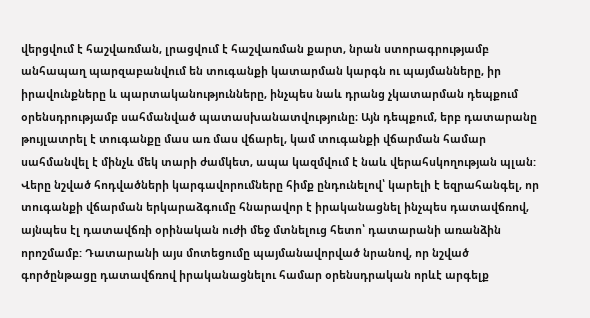վերցվում է հաշվառման, լրացվում է հաշվառման քարտ, նրան ստորագրությամբ անհապաղ պարզաբանվում են տուգանքի կատարման կարգն ու պայմանները, իր իրավունքները և պարտականությունները, ինչպես նաև դրանց չկատարման դեպքում օրենսդրությամբ սահմանված պատասխանատվությունը։ Այն դեպքում, երբ դատարանը թույլատրել է տուգանքը մաս առ մաս վճարել, կամ տուգանքի վճարման համար սահմանվել է մինչև մեկ տարի ժամկետ, ապա կազմվում է նաև վերահսկողության պլան:
Վերը նշված հոդվածների կարգավորումները հիմք ընդունելով՝ կարելի է եզրահանգել, որ տուգանքի վճարման երկարաձգումը հնարավոր է իրականացնել ինչպես դատավճռով, այնպես էլ դատավճռի օրինական ուժի մեջ մտնելուց հետո՝ դատարանի առանձին որոշմամբ: Դատարանի այս մոտեցումը պայմանավորված նրանով, որ նշված գործընթացը դատավճռով իրականացնելու համար օրենսդրական որևէ արգելք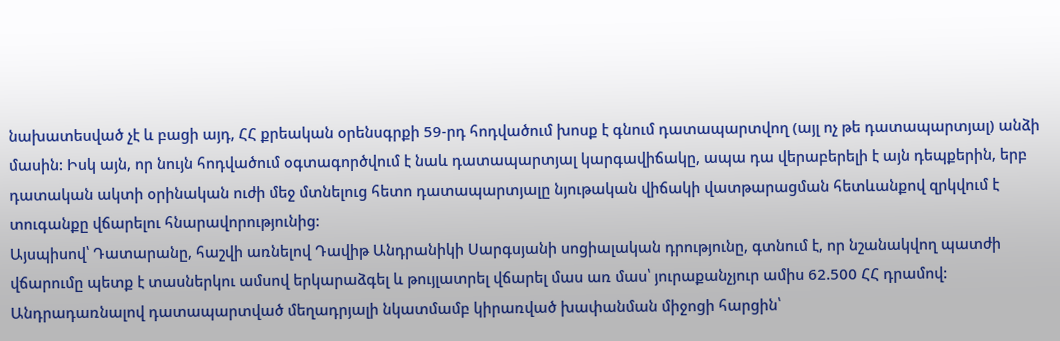նախատեսված չէ և բացի այդ, ՀՀ քրեական օրենսգրքի 59-րդ հոդվածում խոսք է գնում դատապարտվող (այլ ոչ թե դատապարտյալ) անձի մասին: Իսկ այն, որ նույն հոդվածում օգտագործվում է նաև դատապարտյալ կարգավիճակը, ապա դա վերաբերելի է այն դեպքերին, երբ դատական ակտի օրինական ուժի մեջ մտնելուց հետո դատապարտյալը նյութական վիճակի վատթարացման հետևանքով զրկվում է տուգանքը վճարելու հնարավորությունից:
Այսպիսով՝ Դատարանը, հաշվի առնելով Դավիթ Անդրանիկի Սարգսյանի սոցիալական դրությունը, գտնում է, որ նշանակվող պատժի վճարումը պետք է տասներկու ամսով երկարաձգել և թույլատրել վճարել մաս առ մաս՝ յուրաքանչյուր ամիս 62.500 ՀՀ դրամով:
Անդրադառնալով դատապարտված մեղադրյալի նկատմամբ կիրառված խափանման միջոցի հարցին՝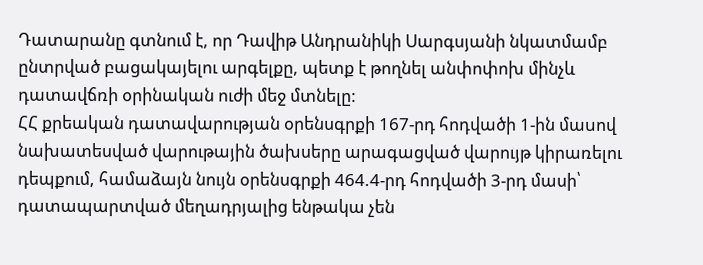Դատարանը գտնում է, որ Դավիթ Անդրանիկի Սարգսյանի նկատմամբ ընտրված բացակայելու արգելքը, պետք է թողնել անփոփոխ մինչև դատավճռի օրինական ուժի մեջ մտնելը:
ՀՀ քրեական դատավարության օրենսգրքի 167-րդ հոդվածի 1-ին մաuով նախատեսված վարութային ծախսերը արագացված վարույթ կիրառելու դեպքում, համաձայն նույն օրենսգրքի 464.4-րդ հոդվածի 3-րդ մասի՝ դատապարտված մեղադրյալից ենթակա չեն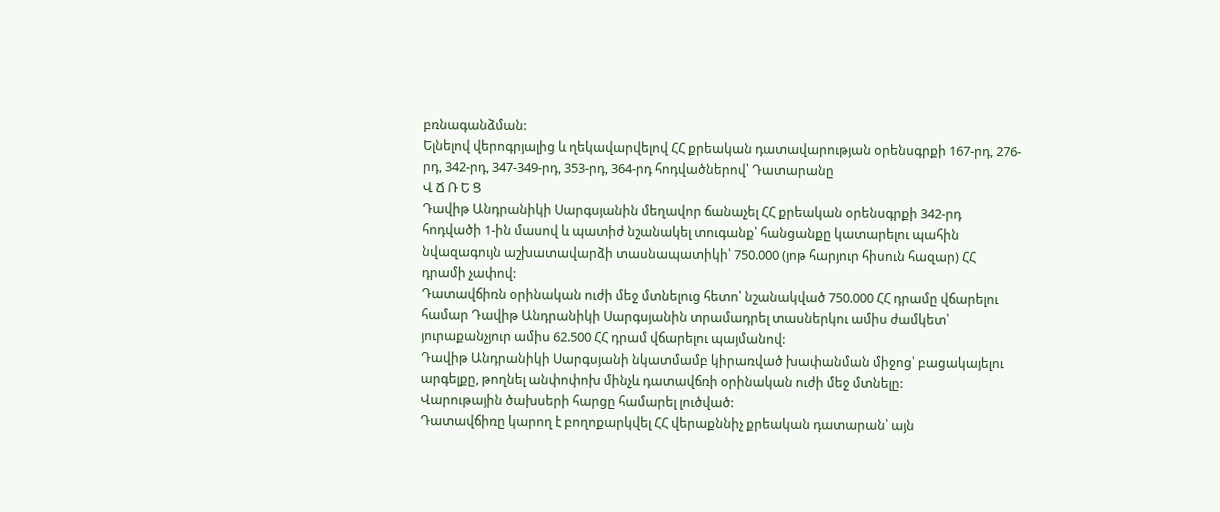բռնագանձման:
Ելնելով վերոգրյալից և ղեկավարվելով ՀՀ քրեական դատավարության օրենսգրքի 167-րդ, 276-րդ, 342-րդ, 347-349-րդ, 353-րդ, 364-րդ հոդվածներով՝ Դատարանը
Վ Ճ Ռ Ե Ց
Դավիթ Անդրանիկի Սարգսյանին մեղավոր ճանաչել ՀՀ քրեական օրենսգրքի 342-րդ հոդվածի 1-ին մասով և պատիժ նշանակել տուգանք՝ հանցանքը կատարելու պահին նվազագույն աշխատավարձի տասնապատիկի՝ 750.000 (յոթ հարյուր հիսուն հազար) ՀՀ դրամի չափով:
Դատավճիռն օրինական ուժի մեջ մտնելուց հետո՝ նշանակված 750.000 ՀՀ դրամը վճարելու համար Դավիթ Անդրանիկի Սարգսյանին տրամադրել տասներկու ամիս ժամկետ՝ յուրաքանչյուր ամիս 62.500 ՀՀ դրամ վճարելու պայմանով:
Դավիթ Անդրանիկի Սարգսյանի նկատմամբ կիրառված խափանման միջոց՝ բացակայելու արգելքը, թողնել անփոփոխ մինչև դատավճռի օրինական ուժի մեջ մտնելը:
Վարութային ծախսերի հարցը համարել լուծված:
Դատավճիռը կարող է բողոքարկվել ՀՀ վերաքննիչ քրեական դատարան՝ այն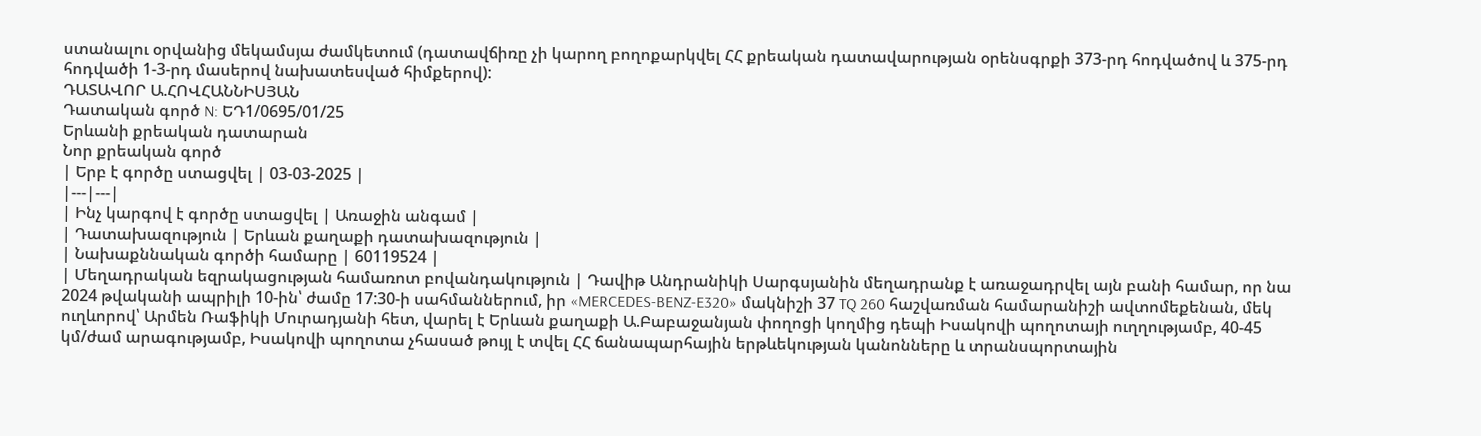ստանալու օրվանից մեկամսյա ժամկետում (դատավճիռը չի կարող բողոքարկվել ՀՀ քրեական դատավարության օրենսգրքի 373-րդ հոդվածով և 375-րդ հոդվածի 1-3-րդ մասերով նախատեսված հիմքերով):
ԴԱՏԱՎՈՐ Ա.ՀՈՎՀԱՆՆԻՍՅԱՆ
Դատական գործ N: ԵԴ1/0695/01/25
Երևանի քրեական դատարան
Նոր քրեական գործ
| Երբ է գործը ստացվել | 03-03-2025 |
|---|---|
| Ինչ կարգով է գործը ստացվել | Առաջին անգամ |
| Դատախազություն | Երևան քաղաքի դատախազություն |
| Նախաքննական գործի համարը | 60119524 |
| Մեղադրական եզրակացության համառոտ բովանդակություն | Դավիթ Անդրանիկի Սարգսյանին մեղադրանք է առաջադրվել այն բանի համար, որ նա 2024 թվականի ապրիլի 10-ին՝ ժամը 17:30-ի սահմաններում, իր «MERCEDES-BENZ-E320» մակնիշի 37 TQ 260 հաշվառման համարանիշի ավտոմեքենան, մեկ ուղևորով՝ Արմեն Ռաֆիկի Մուրադյանի հետ, վարել է Երևան քաղաքի Ա.Բաբաջանյան փողոցի կողմից դեպի Իսակովի պողոտայի ուղղությամբ, 40-45 կմ/ժամ արագությամբ, Իսակովի պողոտա չհասած թույլ է տվել ՀՀ ճանապարհային երթևեկության կանոնները և տրանսպորտային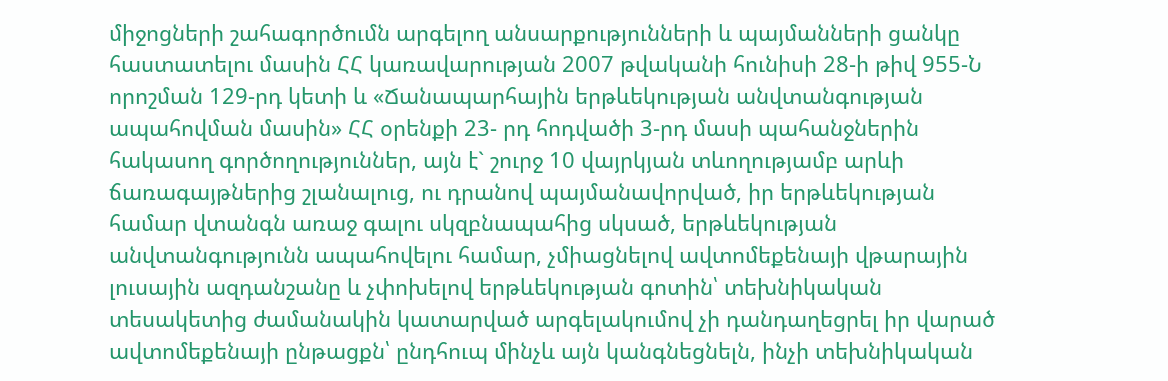միջոցների շահագործումն արգելող անսարքությունների և պայմանների ցանկը հաստատելու մասին ՀՀ կառավարության 2007 թվականի հունիսի 28-ի թիվ 955-Ն որոշման 129-րդ կետի և «Ճանապարհային երթևեկության անվտանգության ապահովման մասին» ՀՀ օրենքի 23- րդ հոդվածի 3-րդ մասի պահանջներին հակասող գործողություններ, այն է` շուրջ 10 վայրկյան տևողությամբ արևի ճառագայթներից շլանալուց, ու դրանով պայմանավորված, իր երթևեկության համար վտանգն առաջ գալու սկզբնապահից սկսած, երթևեկության անվտանգությունն ապահովելու համար, չմիացնելով ավտոմեքենայի վթարային լուսային ազդանշանը և չփոխելով երթևեկության գոտին՝ տեխնիկական տեսակետից ժամանակին կատարված արգելակումով չի դանդաղեցրել իր վարած ավտոմեքենայի ընթացքն՝ ընդհուպ մինչև այն կանգնեցնելն, ինչի տեխնիկական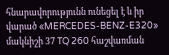հնարավորությունն ունեցել է և իր վարած «MERCEDES-BENZ-E320» մակնիշի 37 TQ 260 հաշվառման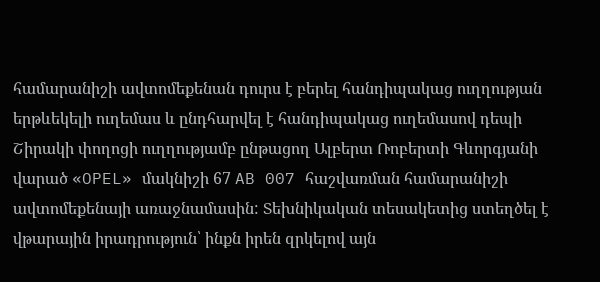համարանիշի ավտոմեքենան դուրս է բերել հանդիպակաց ուղղության երթևեկելի ուղեմաս և ընդհարվել է հանդիպակաց ուղեմասով դեպի Շիրակի փողոցի ուղղությամբ ընթացող Ալբերտ Ռոբերտի Գևորգյանի վարած «OPEL» մակնիշի 67 AB 007 հաշվառման համարանիշի ավտոմեքենայի առաջնամասին: Տեխնիկական տեսակետից ստեղծել է վթարային իրադրություն՝ ինքն իրեն զրկելով այն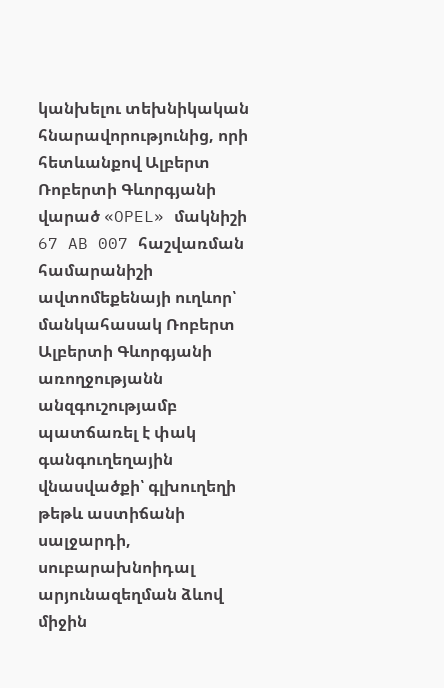կանխելու տեխնիկական հնարավորությունից, որի հետևանքով Ալբերտ Ռոբերտի Գևորգյանի վարած «OPEL» մակնիշի 67 AB 007 հաշվառման համարանիշի ավտոմեքենայի ուղևոր՝ մանկահասակ Ռոբերտ Ալբերտի Գևորգյանի առողջությանն անզգուշությամբ պատճառել է փակ գանգուղեղային վնասվածքի՝ գլխուղեղի թեթև աստիճանի սալջարդի, սուբարախնոիդալ արյունազեղման ձևով միջին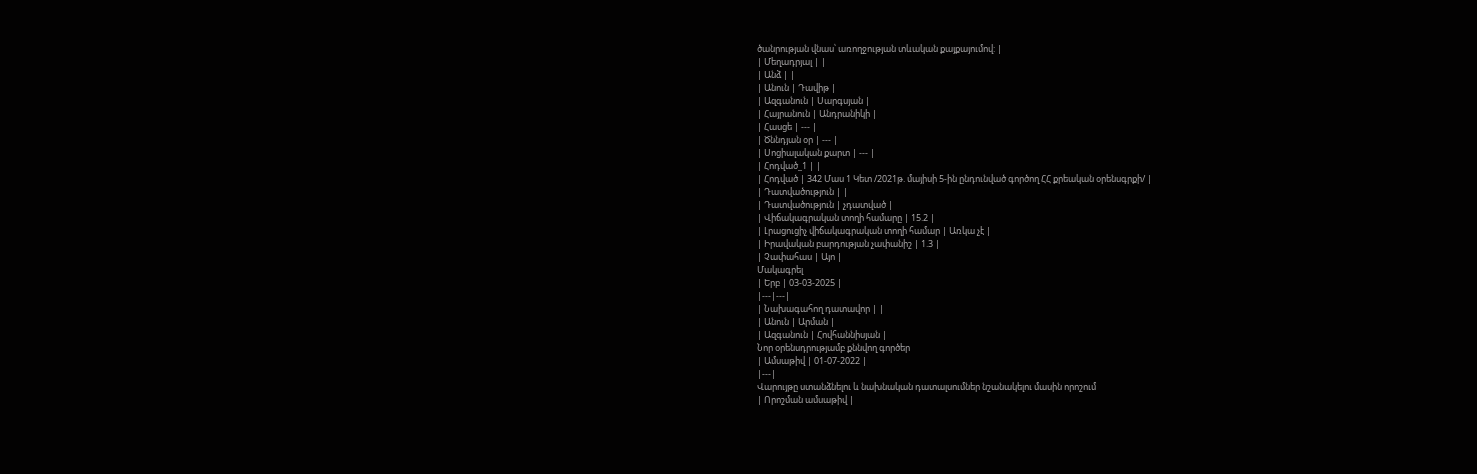ծանրության վնաս՝ առողջության տևական քայքայումով: |
| Մեղադրյալ | |
| Անձ | |
| Անուն | Դավիթ |
| Ազգանուն | Սարգսյան |
| Հայրանուն | Անդրանիկի |
| Հասցե | --- |
| Ծննդյան օր | --- |
| Սոցիալական քարտ | --- |
| Հոդված_1 | |
| Հոդված | 342 Մաս 1 Կետ /2021թ. մայիսի 5-ին ընդունված գործող ՀՀ քրեական օրենսգրքի/ |
| Դատվածություն | |
| Դատվածություն | չդատված |
| Վիճակագրական տողի համարը | 15.2 |
| Լրացուցիչ վիճակագրական տողի համար | Առկա չէ |
| Իրավական բարդության չափանիշ | 1.3 |
| Չափահաս | Այո |
Մակագրել
| Երբ | 03-03-2025 |
|---|---|
| Նախագահող դատավոր | |
| Անուն | Արման |
| Ազգանուն | Հովհաննիսյան |
Նոր օրենսդրությամբ քննվող գործեր
| Ամսաթիվ | 01-07-2022 |
|---|
Վարույթը ստանձնելու և նախնական դատալսումներ նշանակելու մասին որոշում
| Որոշման ամսաթիվ |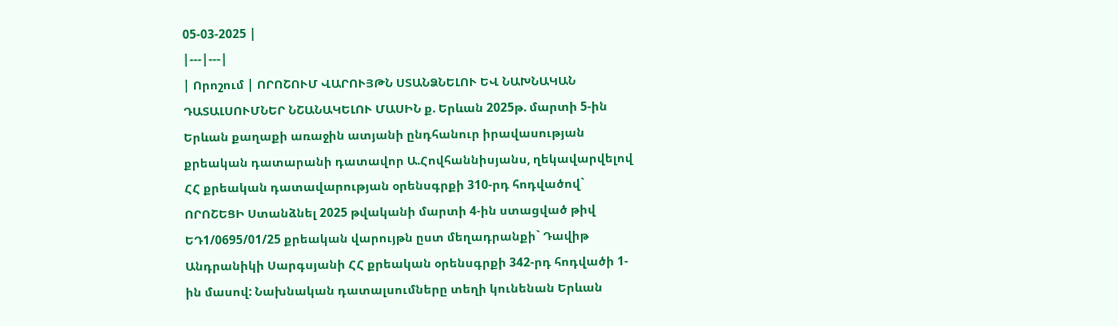05-03-2025 |
|---|---|
| Որոշում | ՈՐՈՇՈՒՄ ՎԱՐՈՒՅԹՆ ՍՏԱՆՁՆԵԼՈՒ ԵՎ ՆԱԽՆԱԿԱՆ ԴԱՏԱԼՍՈՒՄՆԵՐ ՆՇԱՆԱԿԵԼՈՒ ՄԱՍԻՆ ք. Երևան 2025թ. մարտի 5-ին Երևան քաղաքի առաջին ատյանի ընդհանուր իրավասության քրեական դատարանի դատավոր Ա.Հովհաննիսյանս, ղեկավարվելով ՀՀ քրեական դատավարության օրենսգրքի 310-րդ հոդվածով` ՈՐՈՇԵՑԻ Ստանձնել 2025 թվականի մարտի 4-ին ստացված թիվ ԵԴ1/0695/01/25 քրեական վարույթն ըստ մեղադրանքի` Դավիթ Անդրանիկի Սարգսյանի ՀՀ քրեական օրենսգրքի 342-րդ հոդվածի 1-ին մասով: Նախնական դատալսումները տեղի կունենան Երևան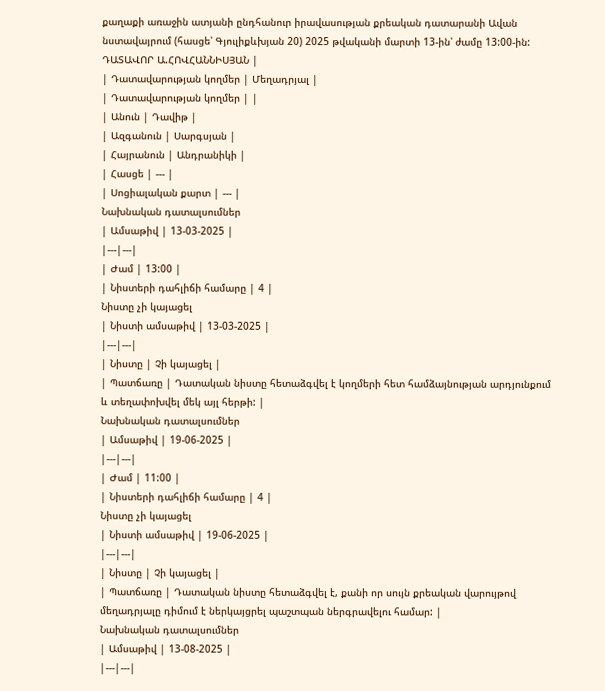քաղաքի առաջին ատյանի ընդհանուր իրավասության քրեական դատարանի Ավան նստավայրում (հասցե՝ Գյուլիքևխյան 20) 2025 թվականի մարտի 13-ին՝ ժամը 13:00-ին: ԴԱՏԱՎՈՐ Ա.ՀՈՎՀԱՆՆԻՍՅԱՆ |
| Դատավարության կողմեր | Մեղադրյալ |
| Դատավարության կողմեր | |
| Անուն | Դավիթ |
| Ազգանուն | Սարգսյան |
| Հայրանուն | Անդրանիկի |
| Հասցե | --- |
| Սոցիալական քարտ | --- |
Նախնական դատալսումներ
| Ամսաթիվ | 13-03-2025 |
|---|---|
| Ժամ | 13:00 |
| Նիստերի դահլիճի համարը | 4 |
Նիստը չի կայացել
| Նիստի ամսաթիվ | 13-03-2025 |
|---|---|
| Նիստը | Չի կայացել |
| Պատճառը | Դատական նիստը հետաձգվել է կողմերի հետ համձայնության արդյունքում և տեղափոխվել մեկ այլ հերթի: |
Նախնական դատալսումներ
| Ամսաթիվ | 19-06-2025 |
|---|---|
| Ժամ | 11:00 |
| Նիստերի դահլիճի համարը | 4 |
Նիստը չի կայացել
| Նիստի ամսաթիվ | 19-06-2025 |
|---|---|
| Նիստը | Չի կայացել |
| Պատճառը | Դատական նիստը հետաձգվել է, քանի որ սույն քրեական վարույթով մեղադրյալը դիմում է ներկայցրել պաշտպան ներգրավելու համար: |
Նախնական դատալսումներ
| Ամսաթիվ | 13-08-2025 |
|---|---|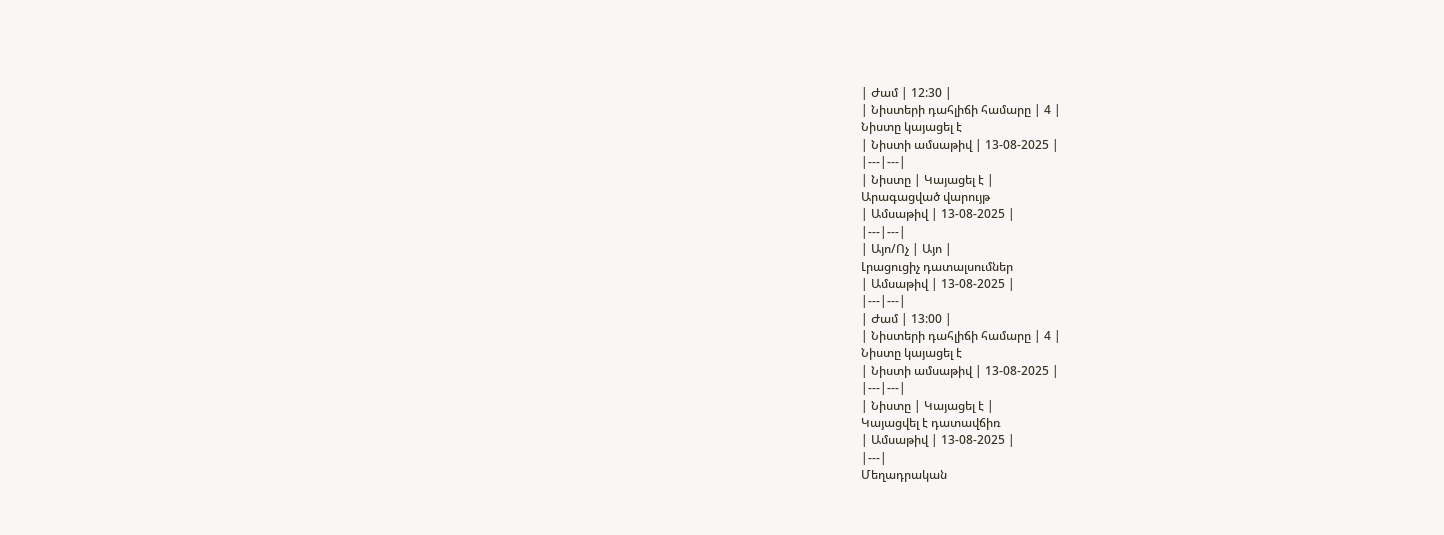| Ժամ | 12:30 |
| Նիստերի դահլիճի համարը | 4 |
Նիստը կայացել է
| Նիստի ամսաթիվ | 13-08-2025 |
|---|---|
| Նիստը | Կայացել է |
Արագացված վարույթ
| Ամսաթիվ | 13-08-2025 |
|---|---|
| Այո/Ոչ | Այո |
Լրացուցիչ դատալսումներ
| Ամսաթիվ | 13-08-2025 |
|---|---|
| Ժամ | 13:00 |
| Նիստերի դահլիճի համարը | 4 |
Նիստը կայացել է
| Նիստի ամսաթիվ | 13-08-2025 |
|---|---|
| Նիստը | Կայացել է |
Կայացվել է դատավճիռ
| Ամսաթիվ | 13-08-2025 |
|---|
Մեղադրական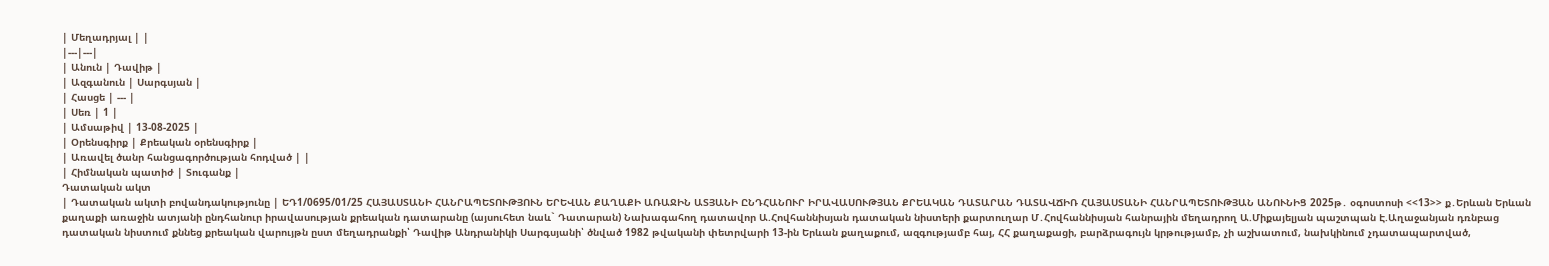| Մեղադրյալ | |
|---|---|
| Անուն | Դավիթ |
| Ազգանուն | Սարգսյան |
| Հասցե | --- |
| Սեռ | 1 |
| Ամսաթիվ | 13-08-2025 |
| Օրենսգիրք | Քրեական օրենսգիրք |
| Առավել ծանր հանցագործության հոդված | |
| Հիմնական պատիժ | Տուգանք |
Դատական ակտ
| Դատական ակտի բովանդակությունը | ԵԴ1/0695/01/25 ՀԱՅԱՍՏԱՆԻ ՀԱՆՐԱՊԵՏՈՒԹՅՈՒՆ ԵՐԵՎԱՆ ՔԱՂԱՔԻ ԱՌԱՋԻՆ ԱՏՅԱՆԻ ԸՆԴՀԱՆՈՒՐ ԻՐԱՎԱՍՈՒԹՅԱՆ ՔՐԵԱԿԱՆ ԴԱՏԱՐԱՆ ԴԱՏԱՎՃԻՌ ՀԱՅԱՍՏԱՆԻ ՀԱՆՐԱՊԵՏՈՒԹՅԱՆ ԱՆՈՒՆԻՑ 2025թ․ օգոստոսի <<13>> ք․Երևան Երևան քաղաքի առաջին ատյանի ընդհանուր իրավասության քրեական դատարանը (այսուհետ նաև` Դատարան) Նախագահող դատավոր Ա.Հովհաննիսյան դատական նիստերի քարտուղար Մ․Հովհաննիսյան հանրային մեղադրող Ա.Միքայելյան պաշտպան Է.Աղաջանյան դռնբաց դատական նիստում քննեց քրեական վարույթն ըստ մեղադրանքի՝ Դավիթ Անդրանիկի Սարգսյանի՝ ծնված 1982 թվականի փետրվարի 13-ին Երևան քաղաքում, ազգությամբ հայ, ՀՀ քաղաքացի, բարձրագույն կրթությամբ, չի աշխատում, նախկինում չդատապարտված,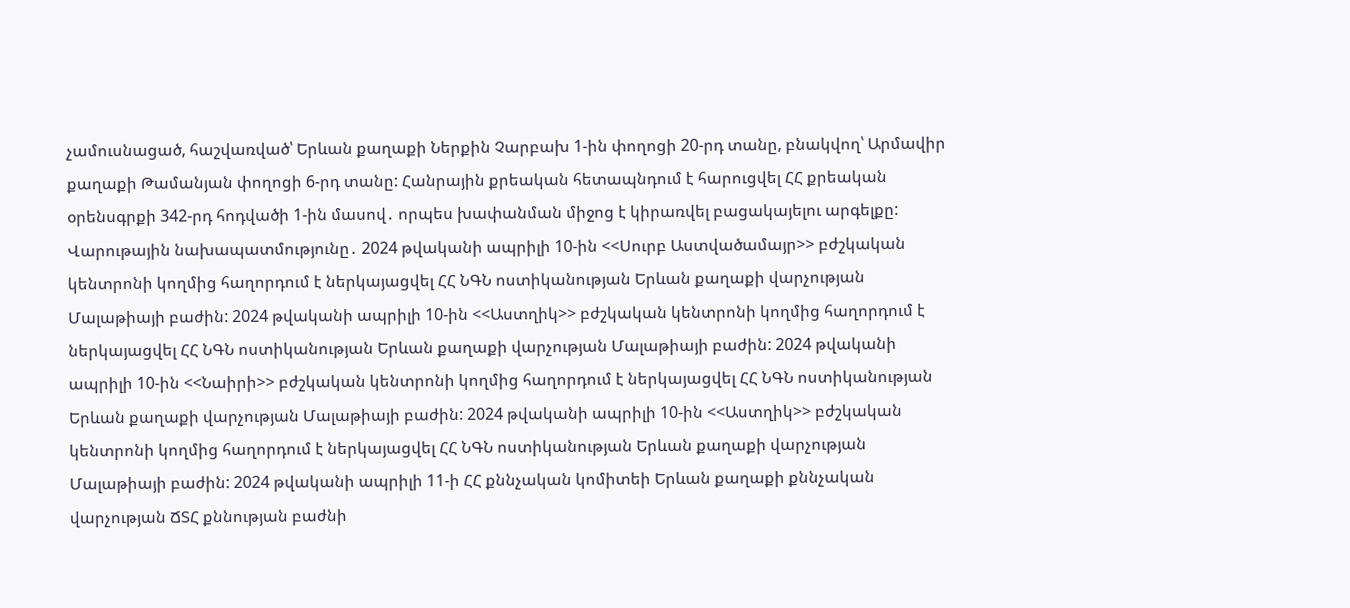չամուսնացած, հաշվառված՝ Երևան քաղաքի Ներքին Չարբախ 1-ին փողոցի 20-րդ տանը, բնակվող՝ Արմավիր քաղաքի Թամանյան փողոցի 6-րդ տանը: Հանրային քրեական հետապնդում է հարուցվել ՀՀ քրեական օրենսգրքի 342-րդ հոդվածի 1-ին մասով․ որպես խափանման միջոց է կիրառվել բացակայելու արգելքը: Վարութային նախապատմությունը․ 2024 թվականի ապրիլի 10-ին <<Սուրբ Աստվածամայր>> բժշկական կենտրոնի կողմից հաղորդում է ներկայացվել ՀՀ ՆԳՆ ոստիկանության Երևան քաղաքի վարչության Մալաթիայի բաժին: 2024 թվականի ապրիլի 10-ին <<Աստղիկ>> բժշկական կենտրոնի կողմից հաղորդում է ներկայացվել ՀՀ ՆԳՆ ոստիկանության Երևան քաղաքի վարչության Մալաթիայի բաժին: 2024 թվականի ապրիլի 10-ին <<Նաիրի>> բժշկական կենտրոնի կողմից հաղորդում է ներկայացվել ՀՀ ՆԳՆ ոստիկանության Երևան քաղաքի վարչության Մալաթիայի բաժին: 2024 թվականի ապրիլի 10-ին <<Աստղիկ>> բժշկական կենտրոնի կողմից հաղորդում է ներկայացվել ՀՀ ՆԳՆ ոստիկանության Երևան քաղաքի վարչության Մալաթիայի բաժին: 2024 թվականի ապրիլի 11-ի ՀՀ քննչական կոմիտեի Երևան քաղաքի քննչական վարչության ՃՏՀ քննության բաժնի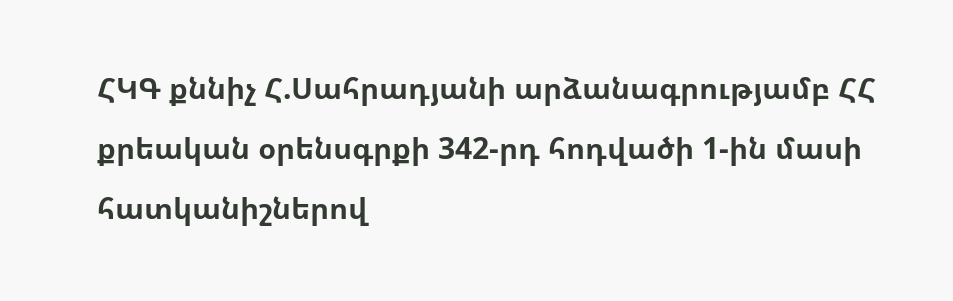ՀԿԳ քննիչ Հ.Սահրադյանի արձանագրությամբ ՀՀ քրեական օրենսգրքի 342-րդ հոդվածի 1-ին մասի հատկանիշներով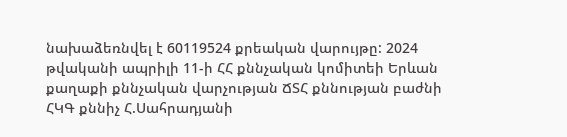նախաձեռնվել է 60119524 քրեական վարույթը: 2024 թվականի ապրիլի 11-ի ՀՀ քննչական կոմիտեի Երևան քաղաքի քննչական վարչության ՃՏՀ քննության բաժնի ՀԿԳ քննիչ Հ.Սահրադյանի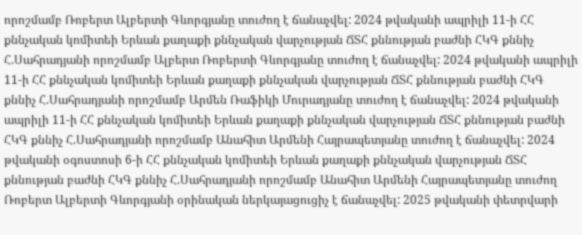որոշմամբ Ռոբերտ Ալբերտի Գևորգյանը տուժող է ճանաչվել: 2024 թվականի ապրիլի 11-ի ՀՀ քննչական կոմիտեի Երևան քաղաքի քննչական վարչության ՃՏՀ քննության բաժնի ՀԿԳ քննիչ Հ.Սահրադյանի որոշմամբ Ալբերտ Ռոբերտի Գևորգյանը տուժող է ճանաչվել: 2024 թվականի ապրիլի 11-ի ՀՀ քննչական կոմիտեի Երևան քաղաքի քննչական վարչության ՃՏՀ քննության բաժնի ՀԿԳ քննիչ Հ.Սահրադյանի որոշմամբ Արմեն Ռաֆիկի Մուրադյանը տուժող է ճանաչվել: 2024 թվականի ապրիլի 11-ի ՀՀ քննչական կոմիտեի Երևան քաղաքի քննչական վարչության ՃՏՀ քննության բաժնի ՀԿԳ քննիչ Հ.Սահրադյանի որոշմամբ Անահիտ Արմենի Հայրապետյանը տուժող է ճանաչվել: 2024 թվականի օգոստոսի 6-ի ՀՀ քննչական կոմիտեի Երևան քաղաքի քննչական վարչության ՃՏՀ քննության բաժնի ՀԿԳ քննիչ Հ.Սահրադյանի որոշմամբ Անահիտ Արմենի Հայրապետյանը տուժող Ռոբերտ Ալբերտի Գևորգյանի օրինական ներկայացուցիչ է ճանաչվել: 2025 թվականի փետրվարի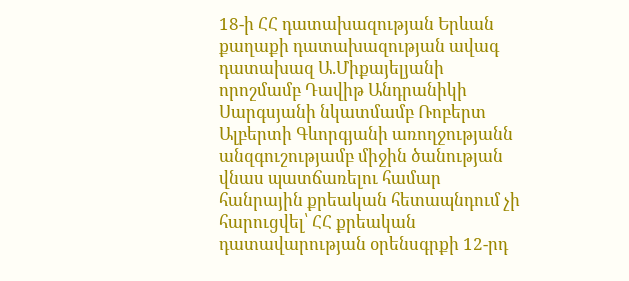18-ի ՀՀ դատախազության Երևան քաղաքի դատախազության ավագ դատախազ Ա.Միքայելյանի որոշմամբ Դավիթ Անդրանիկի Սարգսյանի նկատմամբ Ռոբերտ Ալբերտի Գևորգյանի առողջությանն անզգուշությամբ միջին ծանության վնաս պատճառելու համար հանրային քրեական հետապնդում չի հարուցվել՝ ՀՀ քրեական դատավարության օրենսգրքի 12-րդ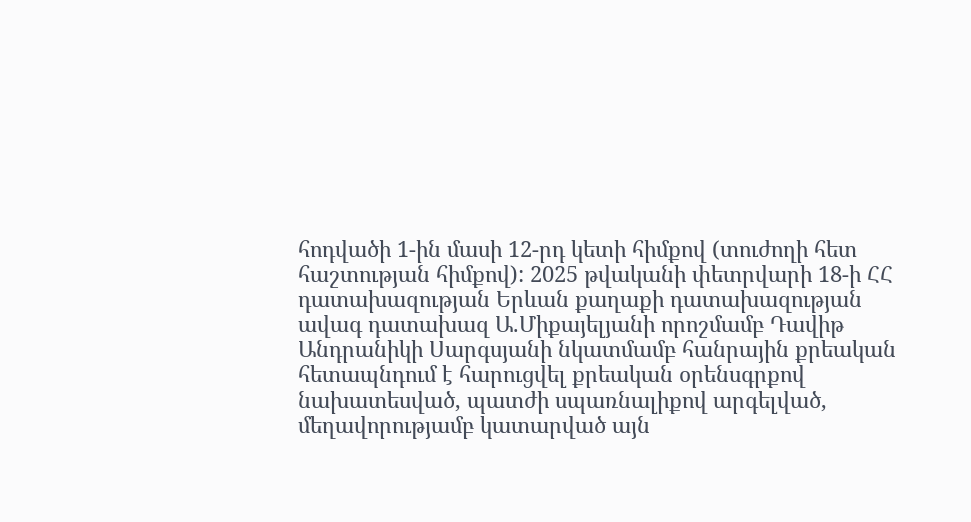հոդվածի 1-ին մասի 12-րդ կետի հիմքով (տուժողի հետ հաշտության հիմքով): 2025 թվականի փետրվարի 18-ի ՀՀ դատախազության Երևան քաղաքի դատախազության ավագ դատախազ Ա.Միքայելյանի որոշմամբ Դավիթ Անդրանիկի Սարգսյանի նկատմամբ հանրային քրեական հետապնդում է հարուցվել քրեական օրենսգրքով նախատեսված, պատժի սպառնալիքով արգելված, մեղավորությամբ կատարված այն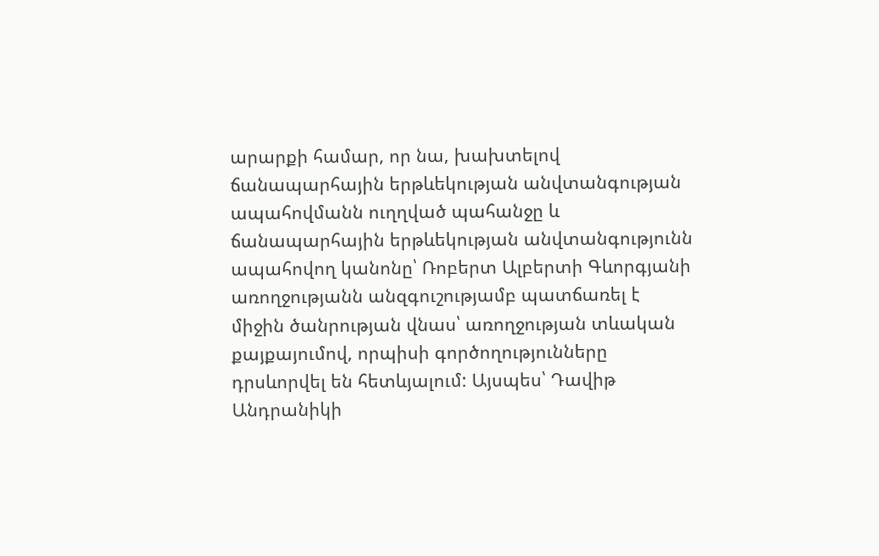արարքի համար, որ նա, խախտելով ճանապարհային երթևեկության անվտանգության ապահովմանն ուղղված պահանջը և ճանապարհային երթևեկության անվտանգությունն ապահովող կանոնը՝ Ռոբերտ Ալբերտի Գևորգյանի առողջությանն անզգուշությամբ պատճառել է միջին ծանրության վնաս՝ առողջության տևական քայքայումով, որպիսի գործողությունները դրսևորվել են հետևյալում: Այսպես՝ Դավիթ Անդրանիկի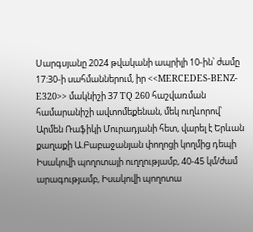Սարգսյանը 2024 թվականի ապրիլի 10-ին՝ ժամը 17:30-ի սահմաններում, իր <<MERCEDES-BENZ-E320>> մակնիշի 37 TQ 260 հաշվառման համարանիշի ավտոմեքենան, մեկ ուղևորով՝ Արմեն Ռաֆիկի Մուրադյանի հետ, վարել է Երևան քաղաքի Ա.Բաբաջանյան փողոցի կողմից դեպի Իսակովի պողոտայի ուղղությամբ, 40-45 կմ/ժամ արագությամբ, Իսակովի պողոտա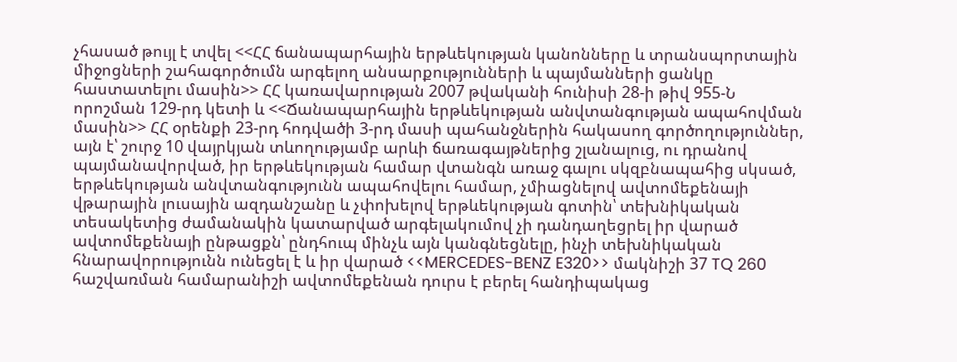չհասած թույլ է տվել <<ՀՀ ճանապարհային երթևեկության կանոնները և տրանսպորտային միջոցների շահագործումն արգելող անսարքությունների և պայմանների ցանկը հաստատելու մասին>> ՀՀ կառավարության 2007 թվականի հունիսի 28-ի թիվ 955-Ն որոշման 129-րդ կետի և <<Ճանապարհային երթևեկության անվտանգության ապահովման մասին>> ՀՀ օրենքի 23-րդ հոդվածի 3-րդ մասի պահանջներին հակասող գործողություններ, այն է՝ շուրջ 10 վայրկյան տևողությամբ արևի ճառագայթներից շլանալուց, ու դրանով պայմանավորված, իր երթևեկության համար վտանգն առաջ գալու սկզբնապահից սկսած, երթևեկության անվտանգությունն ապահովելու համար, չմիացնելով ավտոմեքենայի վթարային լուսային ազդանշանը և չփոխելով երթևեկության գոտին՝ տեխնիկական տեսակետից ժամանակին կատարված արգելակումով չի դանդաղեցրել իր վարած ավտոմեքենայի ընթացքն՝ ընդհուպ մինչև այն կանգնեցնելը, ինչի տեխնիկական հնարավորությունն ունեցել է և իր վարած <<MERCEDES-BENZ E320>> մակնիշի 37 TQ 260 հաշվառման համարանիշի ավտոմեքենան դուրս է բերել հանդիպակաց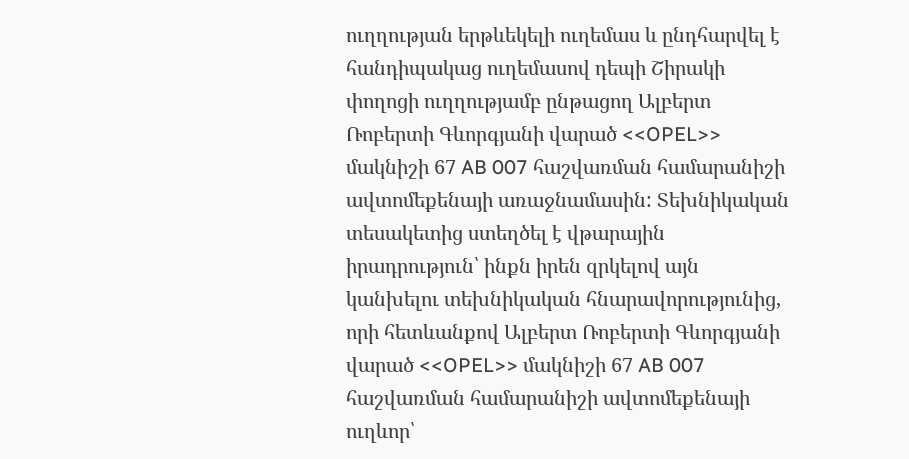ուղղության երթևեկելի ուղեմաս և ընդհարվել է հանդիպակաց ուղեմասով դեպի Շիրակի փողոցի ուղղությամբ ընթացող Ալբերտ Ռոբերտի Գևորգյանի վարած <<OPEL>> մակնիշի 67 AB 007 հաշվառման համարանիշի ավտոմեքենայի առաջնամասին: Տեխնիկական տեսակետից ստեղծել է վթարային իրադրություն՝ ինքն իրեն զրկելով այն կանխելու տեխնիկական հնարավորությունից, որի հետևանքով Ալբերտ Ռոբերտի Գևորգյանի վարած <<OPEL>> մակնիշի 67 AB 007 հաշվառման համարանիշի ավտոմեքենայի ուղևոր՝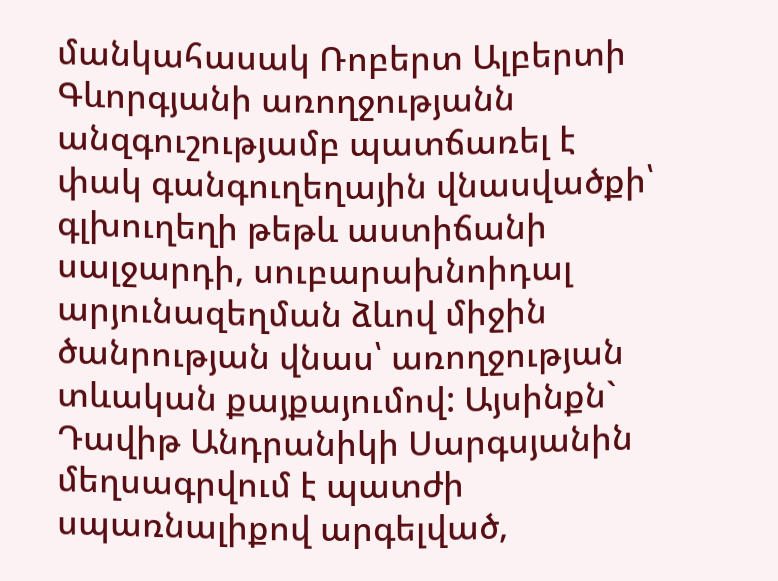մանկահասակ Ռոբերտ Ալբերտի Գևորգյանի առողջությանն անզգուշությամբ պատճառել է փակ գանգուղեղային վնասվածքի՝ գլխուղեղի թեթև աստիճանի սալջարդի, սուբարախնոիդալ արյունազեղման ձևով միջին ծանրության վնաս՝ առողջության տևական քայքայումով: Այսինքն` Դավիթ Անդրանիկի Սարգսյանին մեղսագրվում է պատժի սպառնալիքով արգելված,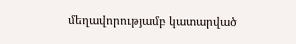մեղավորությամբ կատարված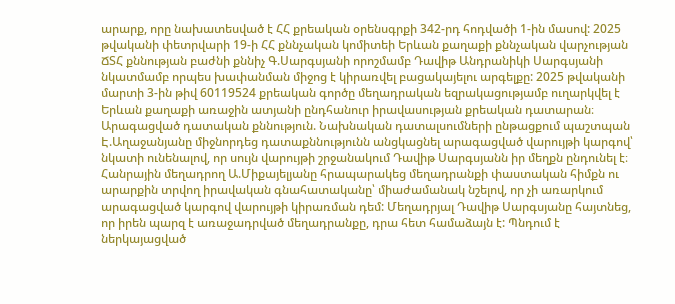արարք, որը նախատեսված է ՀՀ քրեական օրենսգրքի 342-րդ հոդվածի 1-ին մասով: 2025 թվականի փետրվարի 19-ի ՀՀ քննչական կոմիտեի Երևան քաղաքի քննչական վարչության ՃՏՀ քննության բաժնի քննիչ Գ.Սարգսյանի որոշմամբ Դավիթ Անդրանիկի Սարգսյանի նկատմամբ որպես խափանման միջոց է կիրառվել բացակայելու արգելքը: 2025 թվականի մարտի 3-ին թիվ 60119524 քրեական գործը մեղադրական եզրակացությամբ ուղարկվել է Երևան քաղաքի առաջին ատյանի ընդհանուր իրավասության քրեական դատարան։ Արագացված դատական քննություն. Նախնական դատալսումների ընթացքում պաշտպան Է.Աղաջանյանը միջնորդեց դատաքննությունն անցկացնել արագացված վարույթի կարգով՝ նկատի ունենալով, որ սույն վարույթի շրջանակում Դավիթ Սարգսյանն իր մեղքն ընդունել է։ Հանրային մեղադրող Ա.Միքայելյանը հրապարակեց մեղադրանքի փաստական հիմքն ու արարքին տրվող իրավական գնահատականը՝ միաժամանակ նշելով, որ չի առարկում արագացված կարգով վարույթի կիրառման դեմ: Մեղադրյալ Դավիթ Սարգսյանը հայտնեց, որ իրեն պարզ է առաջադրված մեղադրանքը, դրա հետ համաձայն է: Պնդում է ներկայացված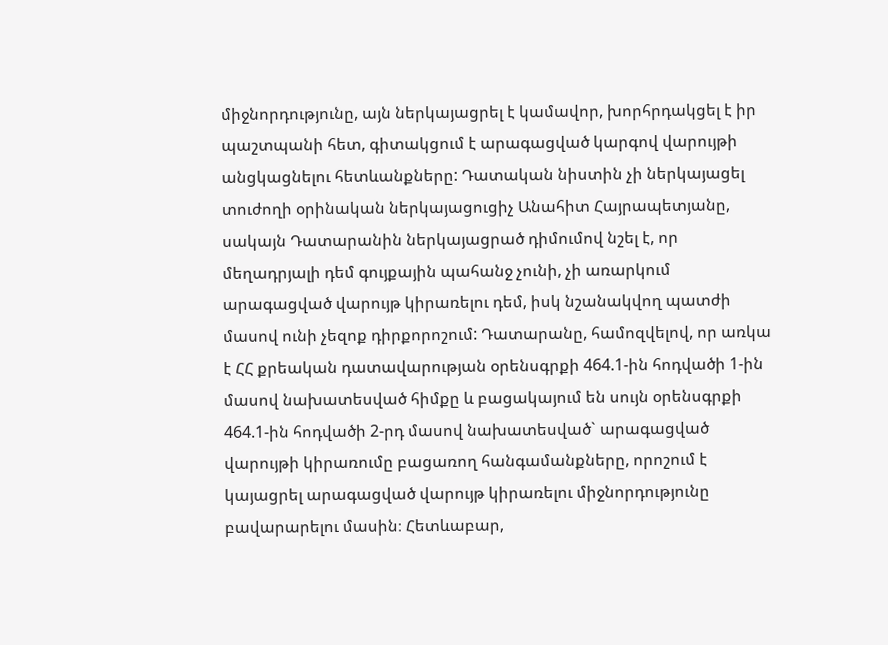միջնորդությունը, այն ներկայացրել է կամավոր, խորհրդակցել է իր պաշտպանի հետ, գիտակցում է արագացված կարգով վարույթի անցկացնելու հետևանքները: Դատական նիստին չի ներկայացել տուժողի օրինական ներկայացուցիչ Անահիտ Հայրապետյանը, սակայն Դատարանին ներկայացրած դիմումով նշել է, որ մեղադրյալի դեմ գույքային պահանջ չունի, չի առարկում արագացված վարույթ կիրառելու դեմ, իսկ նշանակվող պատժի մասով ունի չեզոք դիրքորոշում: Դատարանը, համոզվելով, որ առկա է ՀՀ քրեական դատավարության օրենսգրքի 464.1-ին հոդվածի 1-ին մասով նախատեսված հիմքը և բացակայում են սույն օրենսգրքի 464.1-ին հոդվածի 2-րդ մասով նախատեսված` արագացված վարույթի կիրառումը բացառող հանգամանքները, որոշում է կայացրել արագացված վարույթ կիրառելու միջնորդությունը բավարարելու մասին։ Հետևաբար,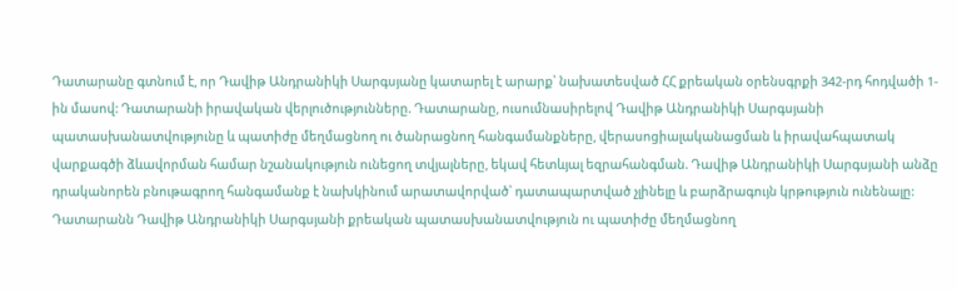Դատարանը գտնում է, որ Դավիթ Անդրանիկի Սարգսյանը կատարել է արարք՝ նախատեսված ՀՀ քրեական օրենսգրքի 342-րդ հոդվածի 1-ին մասով: Դատարանի իրավական վերլուծությունները. Դատարանը, ուսումնասիրելով Դավիթ Անդրանիկի Սարգսյանի պատասխանատվությունը և պատիժը մեղմացնող ու ծանրացնող հանգամանքները, վերասոցիալականացման և իրավահպատակ վարքագծի ձևավորման համար նշանակություն ունեցող տվյալները, եկավ հետևյալ եզրահանգման. Դավիթ Անդրանիկի Սարգսյանի անձը դրականորեն բնութագրող հանգամանք է նախկինում արատավորված՝ դատապարտված չլինելը և բարձրագույն կրթություն ունենալը: Դատարանն Դավիթ Անդրանիկի Սարգսյանի քրեական պատասխանատվություն ու պատիժը մեղմացնող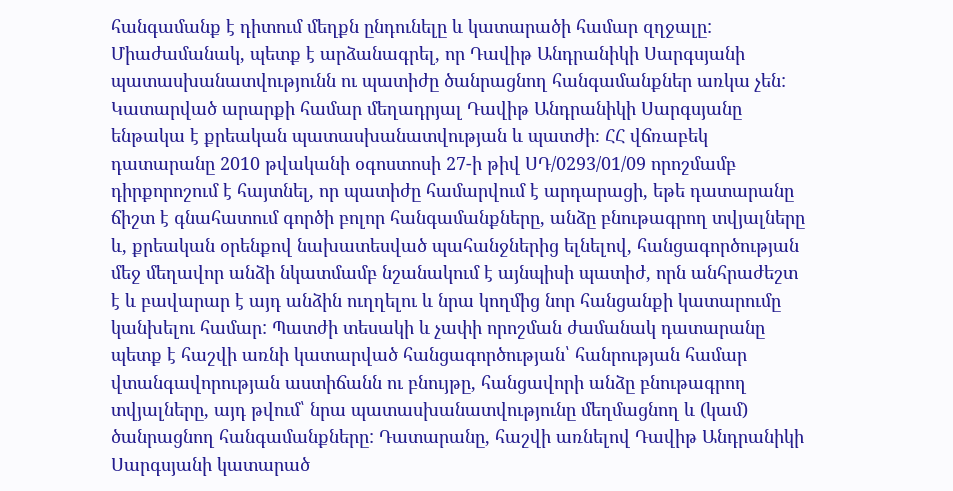հանգամանք է դիտում մեղքն ընդունելը և կատարածի համար զղջալը: Միաժամանակ, պետք է արձանագրել, որ Դավիթ Անդրանիկի Սարգսյանի պատասխանատվությունն ու պատիժը ծանրացնող հանգամանքներ առկա չեն: Կատարված արարքի համար մեղադրյալ Դավիթ Անդրանիկի Սարգսյանը ենթակա է քրեական պատասխանատվության և պատժի։ ՀՀ վճռաբեկ դատարանը 2010 թվականի օգոստոսի 27-ի թիվ ՍԴ/0293/01/09 որոշմամբ դիրքորոշում է հայտնել, որ պատիժը համարվում է արդարացի, եթե դատարանը ճիշտ է գնահատում գործի բոլոր հանգամանքները, անձը բնութագրող տվյալները և, քրեական օրենքով նախատեսված պահանջներից ելնելով, հանցագործության մեջ մեղավոր անձի նկատմամբ նշանակում է այնպիսի պատիժ, որն անհրաժեշտ է և բավարար է այդ անձին ուղղելու և նրա կողմից նոր հանցանքի կատարումը կանխելու համար: Պատժի տեսակի և չափի որոշման ժամանակ դատարանը պետք է հաշվի առնի կատարված հանցագործության՝ հանրության համար վտանգավորության աստիճանն ու բնույթը, հանցավորի անձը բնութագրող տվյալները, այդ թվում՝ նրա պատասխանատվությունը մեղմացնող և (կամ) ծանրացնող հանգամանքները: Դատարանը, հաշվի առնելով Դավիթ Անդրանիկի Սարգսյանի կատարած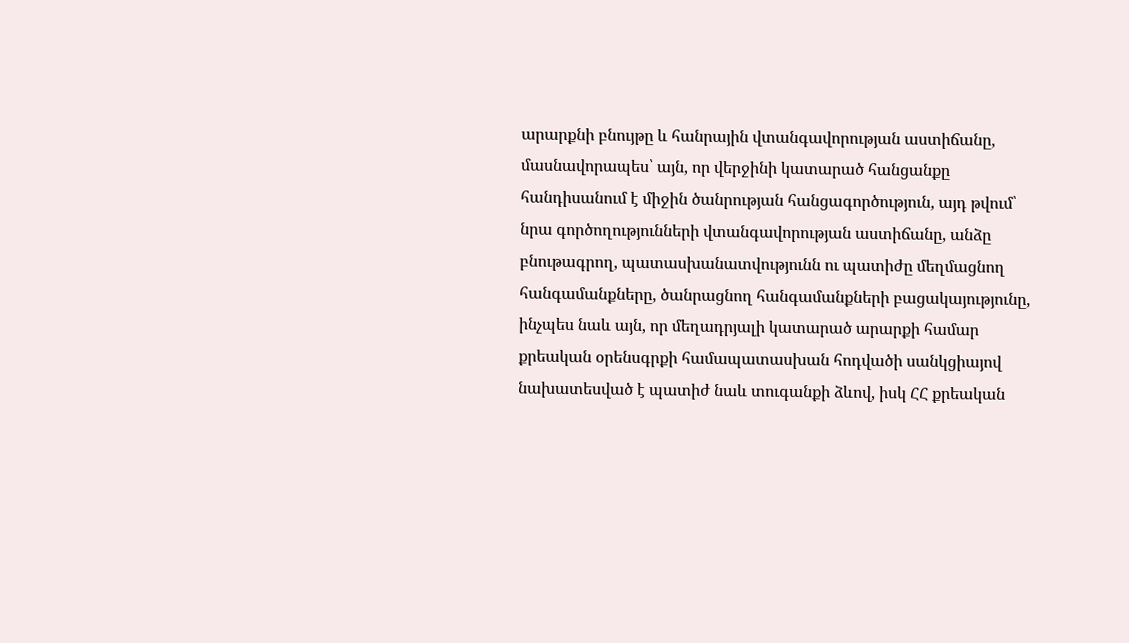արարքնի բնույթը և հանրային վտանգավորության աստիճանը, մասնավորապես՝ այն, որ վերջինի կատարած հանցանքը հանդիսանում է միջին ծանրության հանցագործություն, այդ թվում՝ նրա գործողությունների վտանգավորության աստիճանը, անձը բնութագրող, պատասխանատվությունն ու պատիժը մեղմացնող հանգամանքները, ծանրացնող հանգամանքների բացակայությունը, ինչպես նաև այն, որ մեղադրյալի կատարած արարքի համար քրեական օրենսգրքի համապատասխան հոդվածի սանկցիայով նախատեսված է պատիժ նաև տուգանքի ձևով, իսկ ՀՀ քրեական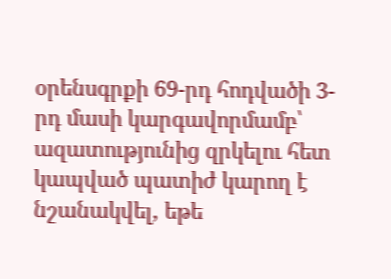օրենսգրքի 69-րդ հոդվածի 3-րդ մասի կարգավորմամբ՝ ազատությունից զրկելու հետ կապված պատիժ կարող է նշանակվել, եթե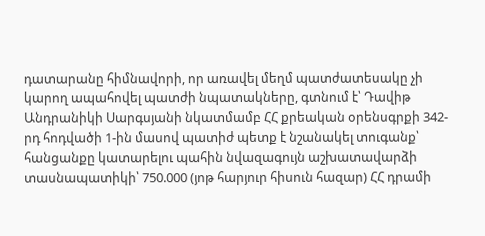դատարանը հիմնավորի, որ առավել մեղմ պատժատեսակը չի կարող ապահովել պատժի նպատակները, գտնում է՝ Դավիթ Անդրանիկի Սարգսյանի նկատմամբ ՀՀ քրեական օրենսգրքի 342-րդ հոդվածի 1-ին մասով պատիժ պետք է նշանակել տուգանք՝ հանցանքը կատարելու պահին նվազագույն աշխատավարձի տասնապատիկի՝ 750.000 (յոթ հարյուր հիսուն հազար) ՀՀ դրամի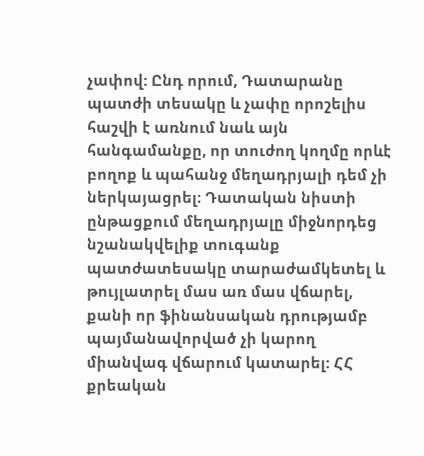չափով: Ընդ որում, Դատարանը պատժի տեսակը և չափը որոշելիս հաշվի է առնում նաև այն հանգամանքը, որ տուժող կողմը որևէ բողոք և պահանջ մեղադրյալի դեմ չի ներկայացրել։ Դատական նիստի ընթացքում մեղադրյալը միջնորդեց նշանակվելիք տուգանք պատժատեսակը տարաժամկետել և թույլատրել մաս առ մաս վճարել, քանի որ ֆինանսական դրությամբ պայմանավորված չի կարող միանվագ վճարում կատարել: ՀՀ քրեական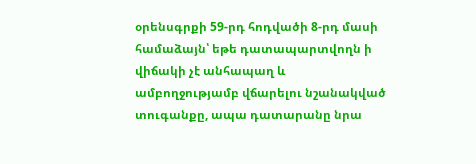օրենսգրքի 59-րդ հոդվածի 8-րդ մասի համաձայն՝ եթե դատապարտվողն ի վիճակի չէ անհապաղ և ամբողջությամբ վճարելու նշանակված տուգանքը, ապա դատարանը նրա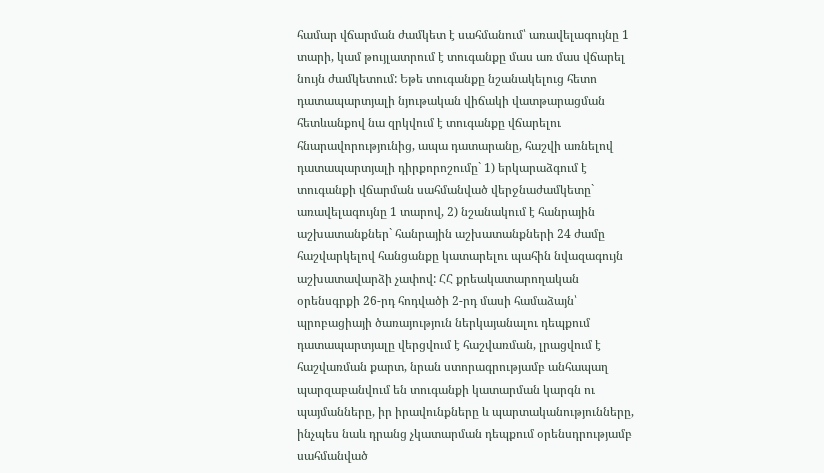համար վճարման ժամկետ է սահմանում՝ առավելագույնը 1 տարի, կամ թույլատրում է տուգանքը մաս առ մաս վճարել նույն ժամկետում: Եթե տուգանքը նշանակելուց հետո դատապարտյալի նյութական վիճակի վատթարացման հետևանքով նա զրկվում է տուգանքը վճարելու հնարավորությունից, ապա դատարանը, հաշվի առնելով դատապարտյալի դիրքորոշումը` 1) երկարաձգում է տուգանքի վճարման սահմանված վերջնաժամկետը` առավելագույնը 1 տարով, 2) նշանակում է հանրային աշխատանքներ` հանրային աշխատանքների 24 ժամը հաշվարկելով հանցանքը կատարելու պահին նվազագույն աշխատավարձի չափով: ՀՀ քրեակատարողական օրենսգրքի 26-րդ հոդվածի 2-րդ մասի համաձայն՝ պրոբացիայի ծառայություն ներկայանալու դեպքում դատապարտյալը վերցվում է հաշվառման, լրացվում է հաշվառման քարտ, նրան ստորագրությամբ անհապաղ պարզաբանվում են տուգանքի կատարման կարգն ու պայմանները, իր իրավունքները և պարտականությունները, ինչպես նաև դրանց չկատարման դեպքում օրենսդրությամբ սահմանված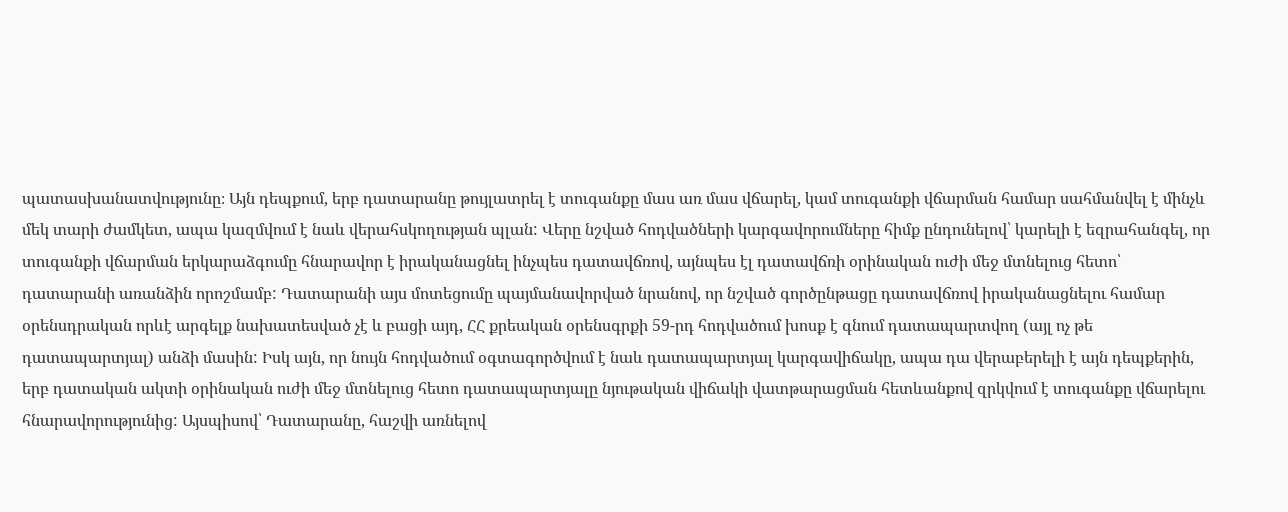պատասխանատվությունը։ Այն դեպքում, երբ դատարանը թույլատրել է տուգանքը մաս առ մաս վճարել, կամ տուգանքի վճարման համար սահմանվել է մինչև մեկ տարի ժամկետ, ապա կազմվում է նաև վերահսկողության պլան: Վերը նշված հոդվածների կարգավորումները հիմք ընդունելով՝ կարելի է եզրահանգել, որ տուգանքի վճարման երկարաձգումը հնարավոր է իրականացնել ինչպես դատավճռով, այնպես էլ դատավճռի օրինական ուժի մեջ մտնելուց հետո՝ դատարանի առանձին որոշմամբ: Դատարանի այս մոտեցումը պայմանավորված նրանով, որ նշված գործընթացը դատավճռով իրականացնելու համար օրենսդրական որևէ արգելք նախատեսված չէ և բացի այդ, ՀՀ քրեական օրենսգրքի 59-րդ հոդվածում խոսք է գնում դատապարտվող (այլ ոչ թե դատապարտյալ) անձի մասին: Իսկ այն, որ նույն հոդվածում օգտագործվում է նաև դատապարտյալ կարգավիճակը, ապա դա վերաբերելի է այն դեպքերին, երբ դատական ակտի օրինական ուժի մեջ մտնելուց հետո դատապարտյալը նյութական վիճակի վատթարացման հետևանքով զրկվում է տուգանքը վճարելու հնարավորությունից: Այսպիսով՝ Դատարանը, հաշվի առնելով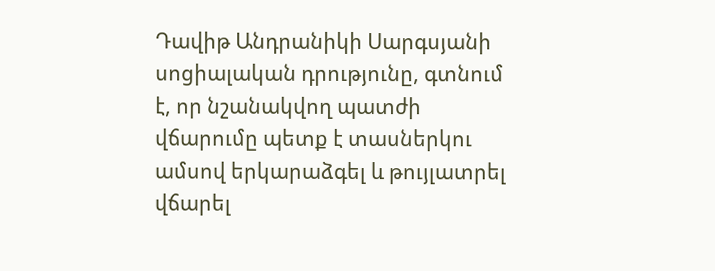Դավիթ Անդրանիկի Սարգսյանի սոցիալական դրությունը, գտնում է, որ նշանակվող պատժի վճարումը պետք է տասներկու ամսով երկարաձգել և թույլատրել վճարել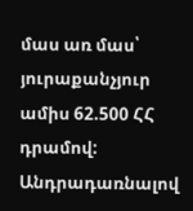մաս առ մաս՝ յուրաքանչյուր ամիս 62.500 ՀՀ դրամով: Անդրադառնալով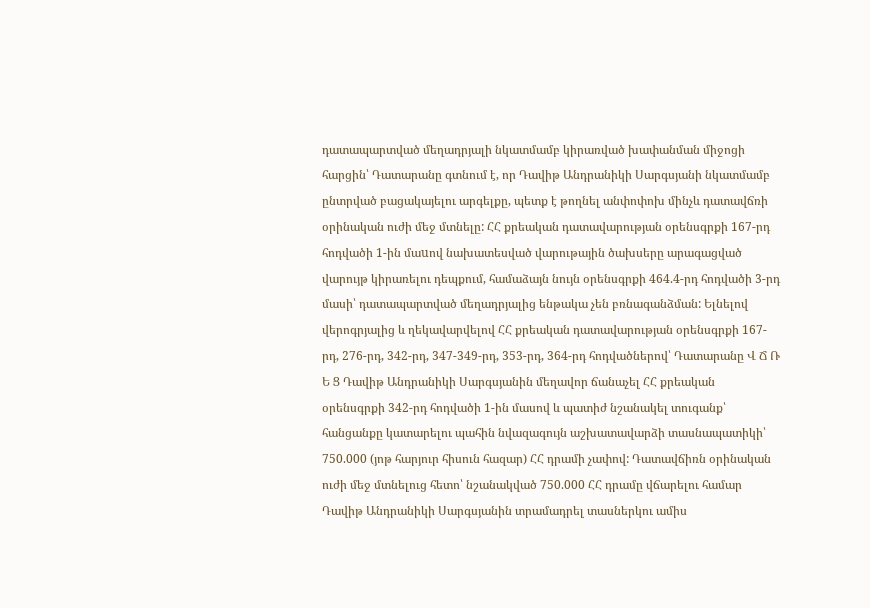դատապարտված մեղադրյալի նկատմամբ կիրառված խափանման միջոցի հարցին՝ Դատարանը գտնում է, որ Դավիթ Անդրանիկի Սարգսյանի նկատմամբ ընտրված բացակայելու արգելքը, պետք է թողնել անփոփոխ մինչև դատավճռի օրինական ուժի մեջ մտնելը: ՀՀ քրեական դատավարության օրենսգրքի 167-րդ հոդվածի 1-ին մաuով նախատեսված վարութային ծախսերը արագացված վարույթ կիրառելու դեպքում, համաձայն նույն օրենսգրքի 464.4-րդ հոդվածի 3-րդ մասի՝ դատապարտված մեղադրյալից ենթակա չեն բռնագանձման: Ելնելով վերոգրյալից և ղեկավարվելով ՀՀ քրեական դատավարության օրենսգրքի 167-րդ, 276-րդ, 342-րդ, 347-349-րդ, 353-րդ, 364-րդ հոդվածներով՝ Դատարանը Վ Ճ Ռ Ե Ց Դավիթ Անդրանիկի Սարգսյանին մեղավոր ճանաչել ՀՀ քրեական օրենսգրքի 342-րդ հոդվածի 1-ին մասով և պատիժ նշանակել տուգանք՝ հանցանքը կատարելու պահին նվազագույն աշխատավարձի տասնապատիկի՝ 750.000 (յոթ հարյուր հիսուն հազար) ՀՀ դրամի չափով: Դատավճիռն օրինական ուժի մեջ մտնելուց հետո՝ նշանակված 750.000 ՀՀ դրամը վճարելու համար Դավիթ Անդրանիկի Սարգսյանին տրամադրել տասներկու ամիս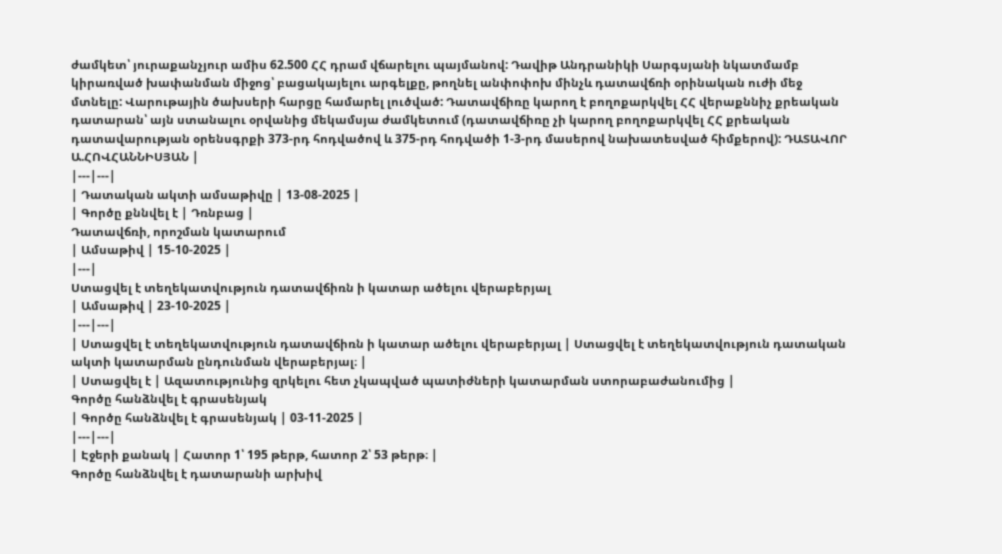ժամկետ՝ յուրաքանչյուր ամիս 62.500 ՀՀ դրամ վճարելու պայմանով: Դավիթ Անդրանիկի Սարգսյանի նկատմամբ կիրառված խափանման միջոց՝ բացակայելու արգելքը, թողնել անփոփոխ մինչև դատավճռի օրինական ուժի մեջ մտնելը: Վարութային ծախսերի հարցը համարել լուծված: Դատավճիռը կարող է բողոքարկվել ՀՀ վերաքննիչ քրեական դատարան՝ այն ստանալու օրվանից մեկամսյա ժամկետում (դատավճիռը չի կարող բողոքարկվել ՀՀ քրեական դատավարության օրենսգրքի 373-րդ հոդվածով և 375-րդ հոդվածի 1-3-րդ մասերով նախատեսված հիմքերով): ԴԱՏԱՎՈՐ Ա.ՀՈՎՀԱՆՆԻՍՅԱՆ |
|---|---|
| Դատական ակտի ամսաթիվը | 13-08-2025 |
| Գործը քննվել է | Դռնբաց |
Դատավճռի, որոշման կատարում
| Ամսաթիվ | 15-10-2025 |
|---|
Ստացվել է տեղեկատվություն դատավճիռն ի կատար ածելու վերաբերյալ
| Ամսաթիվ | 23-10-2025 |
|---|---|
| Ստացվել է տեղեկատվություն դատավճիռն ի կատար ածելու վերաբերյալ | Ստացվել է տեղեկատվություն դատական ակտի կատարման ընդունման վերաբերյալ։ |
| Ստացվել է | Ազատությունից զրկելու հետ չկապված պատիժների կատարման ստորաբաժանումից |
Գործը հանձնվել է գրասենյակ
| Գործը հանձնվել է գրասենյակ | 03-11-2025 |
|---|---|
| Էջերի քանակ | Հատոր 1՝ 195 թերթ, հատոր 2՝ 53 թերթ։ |
Գործը հանձնվել է դատարանի արխիվ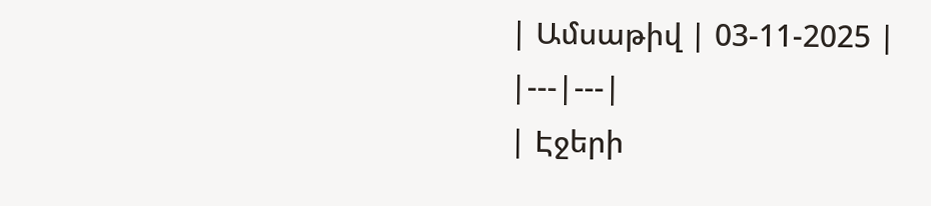| Ամսաթիվ | 03-11-2025 |
|---|---|
| Էջերի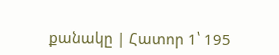քանակը | Հատոր 1՝ 195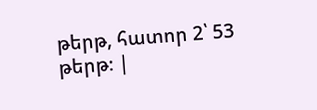թերթ, հատոր 2՝ 53 թերթ։ |